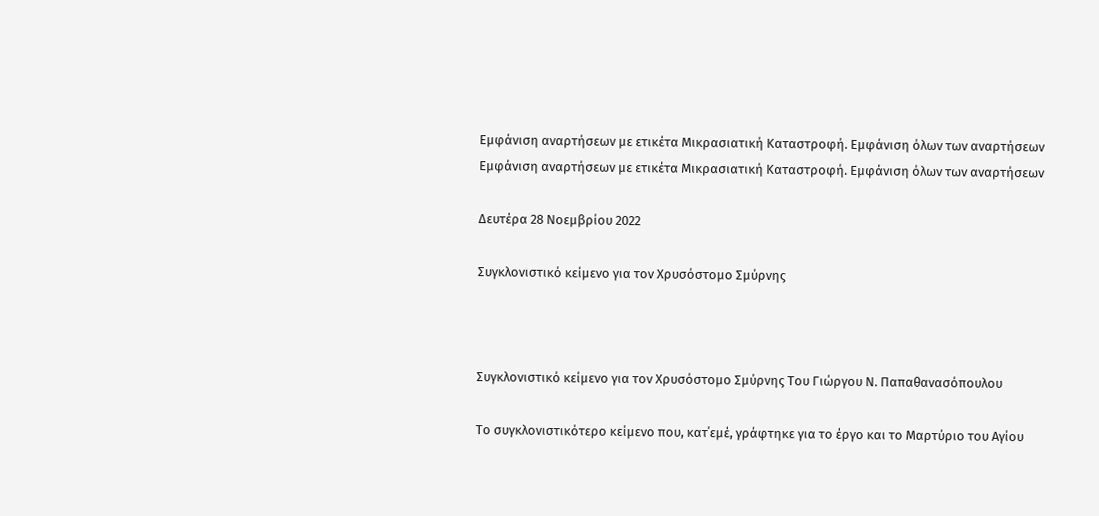Εμφάνιση αναρτήσεων με ετικέτα Μικρασιατική Καταστροφή. Εμφάνιση όλων των αναρτήσεων
Εμφάνιση αναρτήσεων με ετικέτα Μικρασιατική Καταστροφή. Εμφάνιση όλων των αναρτήσεων

Δευτέρα 28 Νοεμβρίου 2022

Συγκλονιστικό κείμενο για τον Χρυσόστομο Σμύρνης



Συγκλονιστικό κείμενο για τον Χρυσόστομο Σμύρνης Του Γιώργου Ν. Παπαθανασόπουλου

Το συγκλονιστικότερο κείμενο που, κατ΄εμέ, γράφτηκε για το έργο και το Μαρτύριο του Αγίου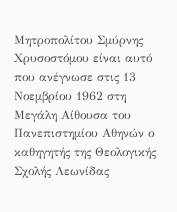Μητροπολίτου Σμύρνης Χρυσοστόμου είναι αυτό που ανέγνωσε στις 13 Νοεμβρίου 1962 στη Μεγάλη Αίθουσα του Πανεπιστημίου Αθηνών ο καθηγητής της Θεολογικής Σχολής Λεωνίδας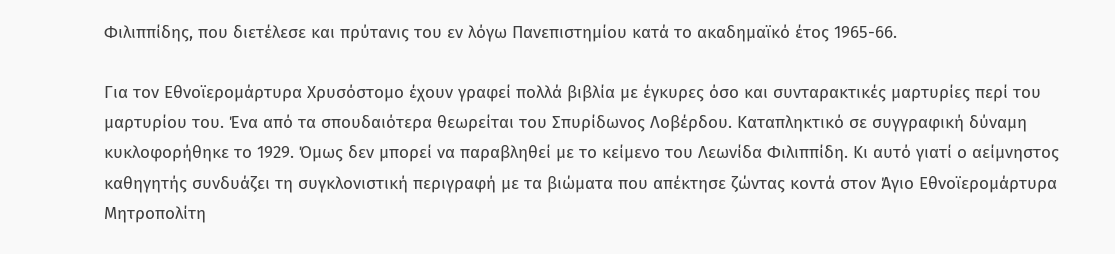Φιλιππίδης, που διετέλεσε και πρύτανις του εν λόγω Πανεπιστημίου κατά το ακαδημαϊκό έτος 1965-66.

Για τον Εθνοϊερομάρτυρα Χρυσόστομο έχουν γραφεί πολλά βιβλία με έγκυρες όσο και συνταρακτικές μαρτυρίες περί του μαρτυρίου του. Ένα από τα σπουδαιότερα θεωρείται του Σπυρίδωνος Λοβέρδου. Καταπληκτικό σε συγγραφική δύναμη κυκλοφορήθηκε το 1929. Όμως δεν μπορεί να παραβληθεί με το κείμενο του Λεωνίδα Φιλιππίδη. Κι αυτό γιατί ο αείμνηστος καθηγητής συνδυάζει τη συγκλονιστική περιγραφή με τα βιώματα που απέκτησε ζώντας κοντά στον Άγιο Εθνοϊερομάρτυρα Μητροπολίτη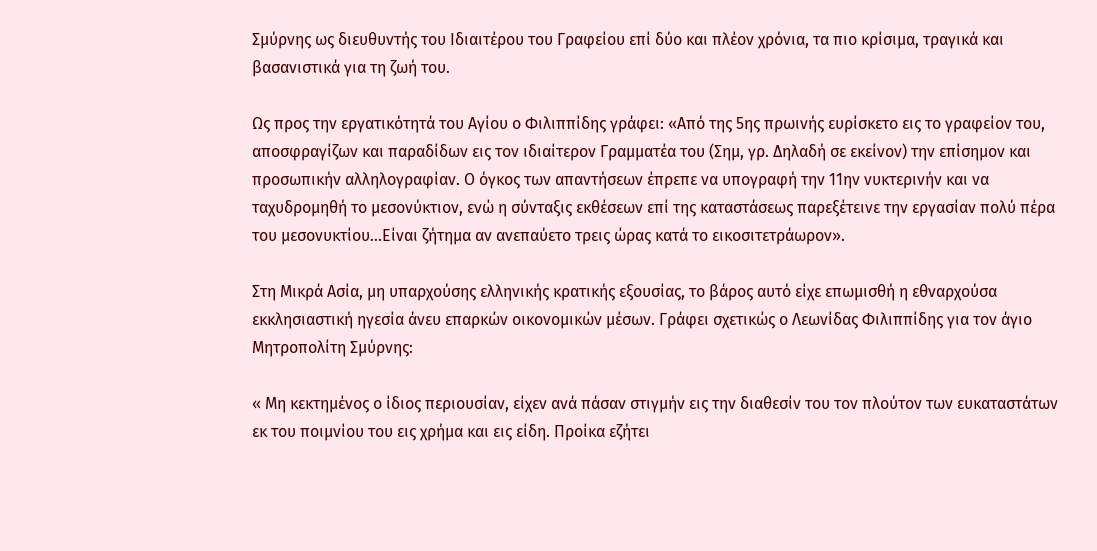Σμύρνης ως διευθυντής του Ιδιαιτέρου του Γραφείου επί δύο και πλέον χρόνια, τα πιο κρίσιμα, τραγικά και βασανιστικά για τη ζωή του.

Ως προς την εργατικότητά του Αγίου ο Φιλιππίδης γράφει: «Από της 5ης πρωινής ευρίσκετο εις το γραφείον του, αποσφραγίζων και παραδίδων εις τον ιδιαίτερον Γραμματέα του (Σημ, γρ. Δηλαδή σε εκείνον) την επίσημον και προσωπικήν αλληλογραφίαν. Ο όγκος των απαντήσεων έπρεπε να υπογραφή την 11ην νυκτερινήν και να ταχυδρομηθή το μεσονύκτιον, ενώ η σύνταξις εκθέσεων επί της καταστάσεως παρεξέτεινε την εργασίαν πολύ πέρα του μεσονυκτίου...Είναι ζήτημα αν ανεπαύετο τρεις ώρας κατά το εικοσιτετράωρον».

Στη Μικρά Ασία, μη υπαρχούσης ελληνικής κρατικής εξουσίας, το βάρος αυτό είχε επωμισθή η εθναρχούσα εκκλησιαστική ηγεσία άνευ επαρκών οικονομικών μέσων. Γράφει σχετικώς ο Λεωνίδας Φιλιππίδης για τον άγιο Μητροπολίτη Σμύρνης:

« Μη κεκτημένος ο ίδιος περιουσίαν, είχεν ανά πάσαν στιγμήν εις την διαθεσίν του τον πλούτον των ευκαταστάτων εκ του ποιμνίου του εις χρήμα και εις είδη. Προίκα εζήτει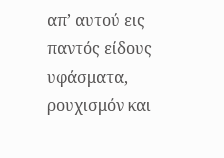απ’ αυτού εις παντός είδους υφάσματα, ρουχισμόν και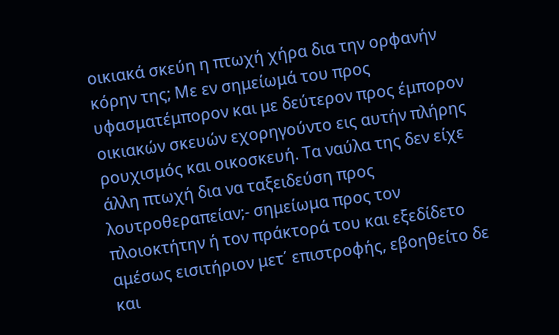οικιακά σκεύη η πτωχή χήρα δια την ορφανήν κόρην της; Με εν σημείωμά του προς υφασματέμπορον και με δεύτερον προς έμπορον οικιακών σκευών εχορηγούντο εις αυτήν πλήρης ρουχισμός και οικοσκευή. Τα ναύλα της δεν είχε άλλη πτωχή δια να ταξειδεύση προς λουτροθεραπείαν;- σημείωμα προς τον πλοιοκτήτην ή τον πράκτορά του και εξεδίδετο αμέσως εισιτήριον μετ΄ επιστροφής, εβοηθείτο δε και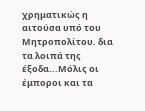χρηματικώς η αιτούσα υπό του Μητροπολίτου. δια τα λοιπά της έξοδα...Μόλις οι έμποροι και τα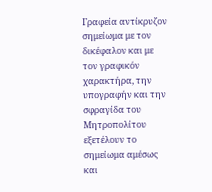Γραφεία αντίκρυζον σημείωμα με τον δικέφαλον και με τον γραφικόν χαρακτήρα, την υπογραφήν και την σφραγίδα του Μητροπολίτου εξετέλουν το σημείωμα αμέσως και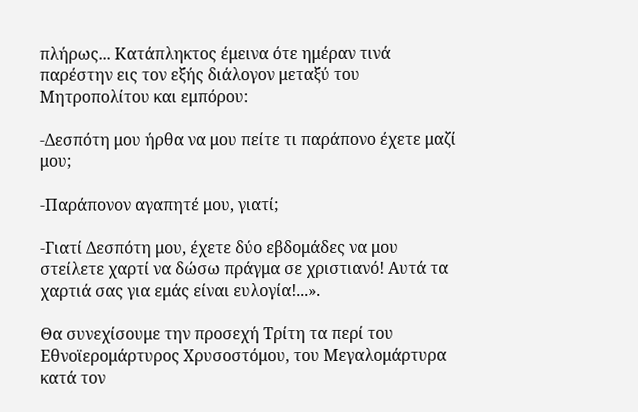πλήρως... Κατάπληκτος έμεινα ότε ημέραν τινά παρέστην εις τον εξής διάλογον μεταξύ του Μητροπολίτου και εμπόρου:

-Δεσπότη μου ήρθα να μου πείτε τι παράπονο έχετε μαζί μου;

-Παράπονον αγαπητέ μου, γιατί;

-Γιατί Δεσπότη μου, έχετε δύο εβδομάδες να μου στείλετε χαρτί να δώσω πράγμα σε χριστιανό! Αυτά τα χαρτιά σας για εμάς είναι ευλογία!...».

Θα συνεχίσουμε την προσεχή Τρίτη τα περί του Εθνοϊερομάρτυρος Χρυσοστόμου, του Μεγαλομάρτυρα κατά τον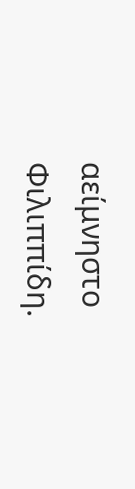αείμνηστο Φιλιππίδη.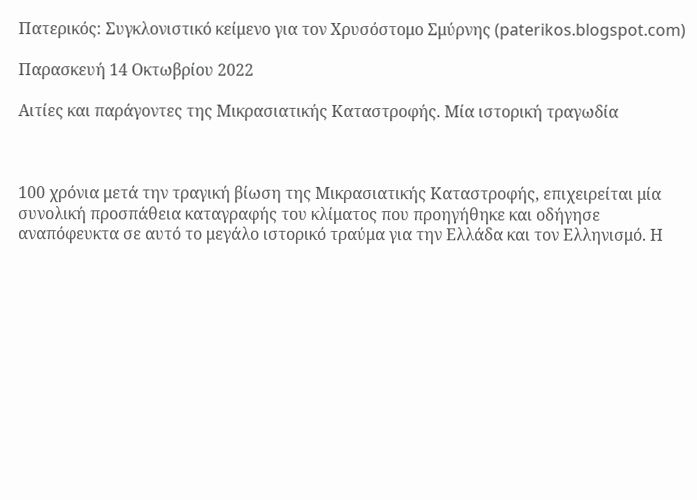Πατερικός: Συγκλονιστικό κείμενο για τον Χρυσόστομο Σμύρνης (paterikos.blogspot.com)

Παρασκευή 14 Οκτωβρίου 2022

Αιτίες και παράγοντες της Μικρασιατικής Καταστροφής. Μία ιστορική τραγωδία



100 χρόνια μετά την τραγική βίωση της Μικρασιατικής Καταστροφής, επιχειρείται μία συνολική προσπάθεια καταγραφής του κλίματος που προηγήθηκε και οδήγησε αναπόφευκτα σε αυτό το μεγάλο ιστορικό τραύμα για την Ελλάδα και τον Ελληνισμό. Η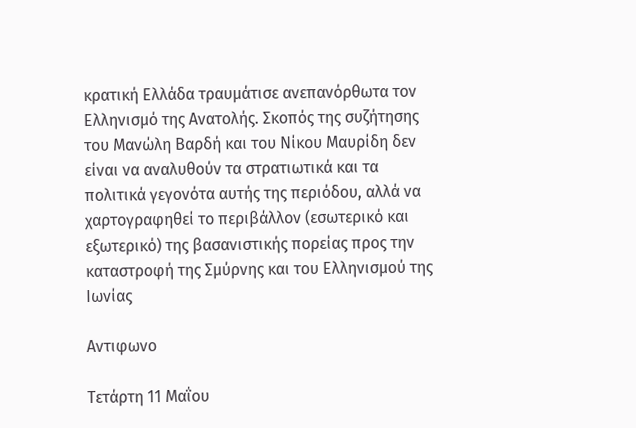κρατική Ελλάδα τραυμάτισε ανεπανόρθωτα τον Ελληνισμό της Ανατολής. Σκοπός της συζήτησης του Μανώλη Βαρδή και του Νίκου Μαυρίδη δεν είναι να αναλυθούν τα στρατιωτικά και τα πολιτικά γεγονότα αυτής της περιόδου, αλλά να χαρτογραφηθεί το περιβάλλον (εσωτερικό και εξωτερικό) της βασανιστικής πορείας προς την καταστροφή της Σμύρνης και του Ελληνισμού της Ιωνίας

Αντιφωνο

Τετάρτη 11 Μαΐου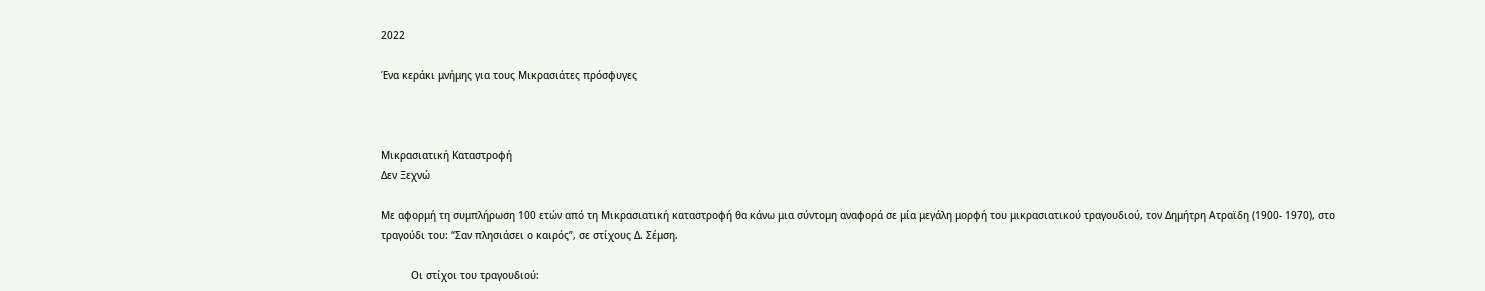2022

Ένα κεράκι μνήμης για τους Μικρασιάτες πρόσφυγες



Μικρασιατική Καταστροφή
Δεν Ξεχνώ

Με αφορμή τη συμπλήρωση 100 ετών από τη Μικρασιατική καταστροφή θα κάνω μια σύντομη αναφορά σε μία μεγάλη μορφή του μικρασιατικού τραγουδιού, τον Δημήτρη Ατραϊδη (1900- 1970), στο τραγούδι του: “Σαν πλησιάσει ο καιρός”, σε στίχους Δ. Σέμση.

          Οι στίχοι του τραγουδιού: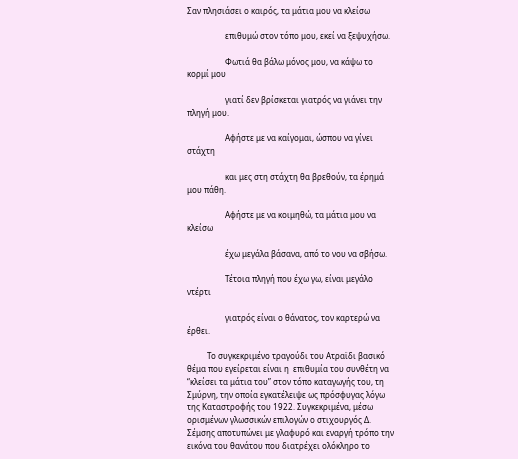Σαν πλησιάσει ο καιρός, τα μάτια μου να κλείσω

                   επιθυμώ στον τόπο μου, εκεί να ξεψυχήσω.

                   Φωτιά θα βάλω μόνος μου, να κάψω το κορμί μου

                   γιατί δεν βρίσκεται γιατρός να γιάνει την πληγή μου.

                   Αφήστε με να καίγομαι, ώσπου να γίνει στάχτη

                   και μες στη στάχτη θα βρεθούν, τα έρημά μου πάθη.

                   Αφήστε με να κοιμηθώ, τα μάτια μου να κλείσω

                   έχω μεγάλα βάσανα, από το νου να σβήσω.

                   Τέτοια πληγή που έχω γω, είναι μεγάλο ντέρτι

                   γιατρός είναι ο θάνατος, τον καρτερώ να έρθει.

          Το συγκεκριμένο τραγούδι του Ατραϊδι βασικό θέμα που εγείρεται είναι η  επιθυμία του συνθέτη να “κλείσει τα μάτια του” στον τόπο καταγωγής του, τη Σμύρνη, την οποία εγκατέλειψε ως πρόσφυγας λόγω της Καταστροφής του 1922. Συγκεκριμένα, μέσω ορισμένων γλωσσικών επιλογών ο στιχουργός Δ. Σέμσης αποτυπώνει με γλαφυρό και εναργή τρόπο την εικόνα του θανάτου που διατρέχει ολόκληρο το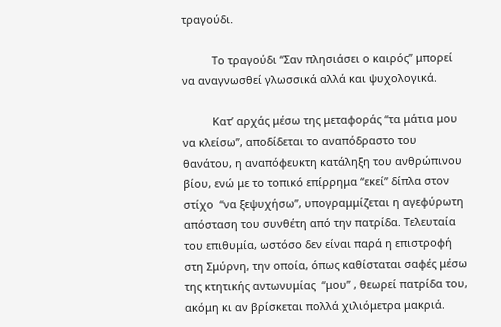τραγούδι.

          Το τραγούδι “Σαν πλησιάσει ο καιρός” μπορεί να αναγνωσθεί γλωσσικά αλλά και ψυχολογικά.

          Κατ’ αρχάς μέσω της μεταφοράς “τα μάτια μου να κλείσω”, αποδίδεται το αναπόδραστο του θανάτου, η αναπόφευκτη κατάληξη του ανθρώπινου βίου, ενώ με το τοπικό επίρρημα “εκεί” δίπλα στον στίχο  “να ξεψυχήσω”, υπογραμμίζεται η αγεφύρωτη απόσταση του συνθέτη από την πατρίδα. Τελευταία του επιθυμία, ωστόσο δεν είναι παρά η επιστροφή στη Σμύρνη, την οποία, όπως καθίσταται σαφές μέσω της κτητικής αντωνυμίας  “μου” , θεωρεί πατρίδα του, ακόμη κι αν βρίσκεται πολλά χιλιόμετρα μακριά.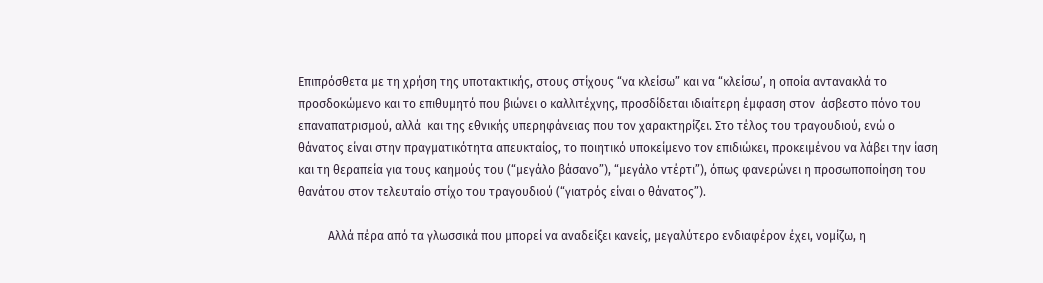Επιπρόσθετα με τη χρήση της υποτακτικής, στους στίχους “να κλείσω” και να “κλείσω’, η οποία αντανακλά το προσδοκώμενο και το επιθυμητό που βιώνει ο καλλιτέχνης, προσδίδεται ιδιαίτερη έμφαση στον  άσβεστο πόνο του επαναπατρισμού, αλλά  και της εθνικής υπερηφάνειας που τον χαρακτηρίζει. Στο τέλος του τραγουδιού, ενώ ο θάνατος είναι στην πραγματικότητα απευκταίος, το ποιητικό υποκείμενο τον επιδιώκει, προκειμένου να λάβει την ίαση και τη θεραπεία για τους καημούς του (“μεγάλο βάσανο”), “μεγάλο ντέρτι”), όπως φανερώνει η προσωποποίηση του θανάτου στον τελευταίο στίχο του τραγουδιού (“γιατρός είναι ο θάνατος”).

          Αλλά πέρα από τα γλωσσικά που μπορεί να αναδείξει κανείς, μεγαλύτερο ενδιαφέρον έχει, νομίζω, η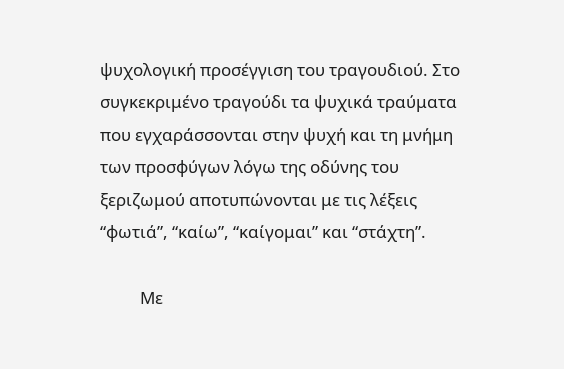ψυχολογική προσέγγιση του τραγουδιού. Στο συγκεκριμένο τραγούδι τα ψυχικά τραύματα που εγχαράσσονται στην ψυχή και τη μνήμη των προσφύγων λόγω της οδύνης του ξεριζωμού αποτυπώνονται με τις λέξεις “φωτιά”, “καίω”, “καίγομαι” και “στάχτη”.

          Με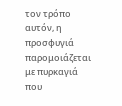τον τρόπο αυτόν, η προσφυγιά παρομοιάζεται με πυρκαγιά που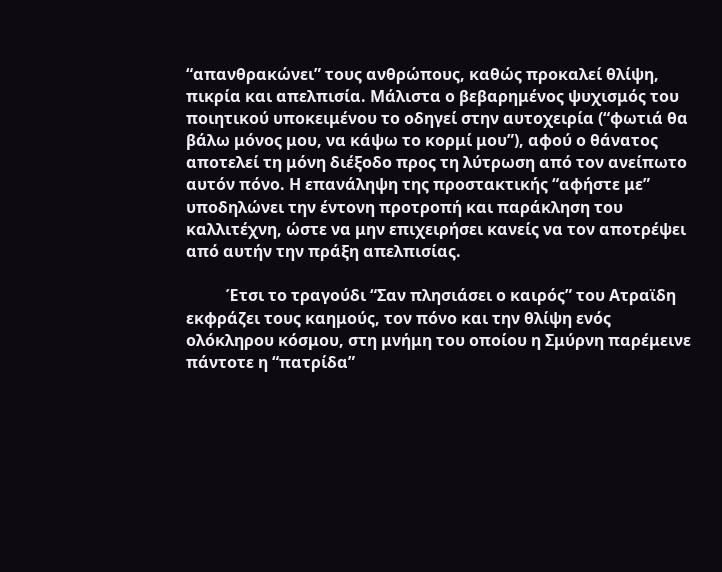“απανθρακώνει” τους ανθρώπους, καθώς προκαλεί θλίψη, πικρία και απελπισία. Μάλιστα ο βεβαρημένος ψυχισμός του ποιητικού υποκειμένου το οδηγεί στην αυτοχειρία (“φωτιά θα βάλω μόνος μου, να κάψω το κορμί μου”), αφού ο θάνατος αποτελεί τη μόνη διέξοδο προς τη λύτρωση από τον ανείπωτο αυτόν πόνο. Η επανάληψη της προστακτικής “αφήστε με” υποδηλώνει την έντονη προτροπή και παράκληση του καλλιτέχνη, ώστε να μην επιχειρήσει κανείς να τον αποτρέψει από αυτήν την πράξη απελπισίας.

          Έτσι το τραγούδι “Σαν πλησιάσει ο καιρός” του Ατραϊδη εκφράζει τους καημούς, τον πόνο και την θλίψη ενός ολόκληρου κόσμου, στη μνήμη του οποίου η Σμύρνη παρέμεινε πάντοτε η “πατρίδα”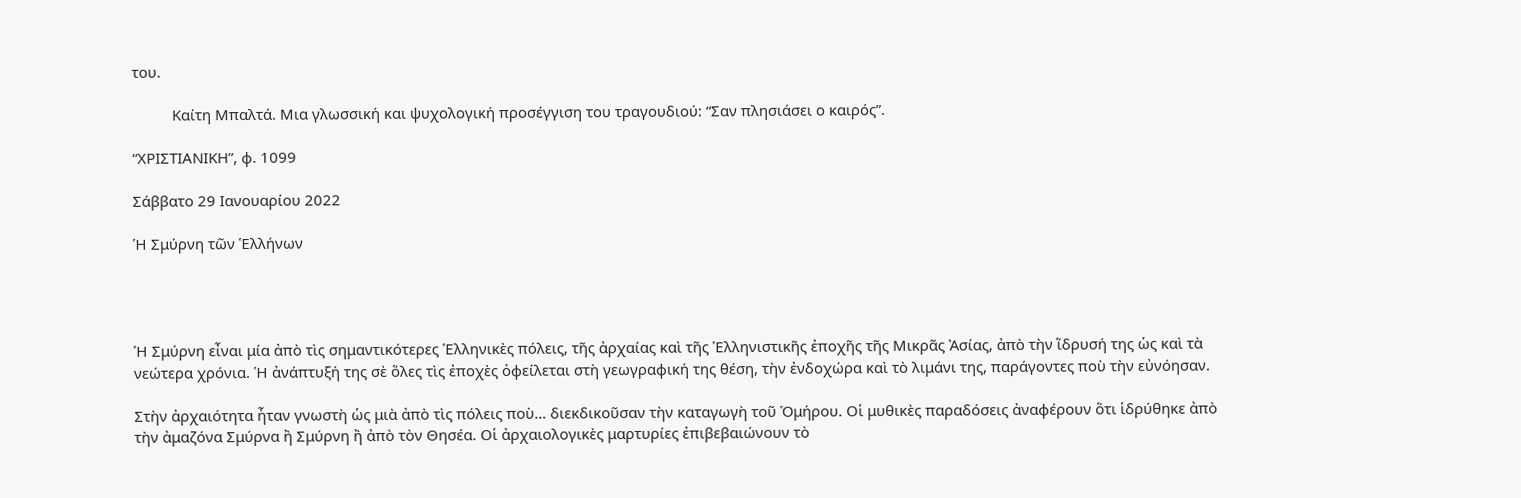του.

          Καίτη Μπαλτά. Μια γλωσσική και ψυχολογική προσέγγιση του τραγουδιού: “Σαν πλησιάσει ο καιρός”.

“ΧΡΙΣΤΙΑΝΙΚΗ”, φ. 1099

Σάββατο 29 Ιανουαρίου 2022

Ἡ Σμύρνη τῶν Ἑλλήνων




Ἡ Σμύρνη εἶναι μία ἀπὸ τὶς σημαντικότερες Ἑλληνικὲς πόλεις, τῆς ἀρχαίας καὶ τῆς Ἑλληνιστικῆς ἐποχῆς τῆς Μικρᾶς Ἀσίας, ἀπὸ τὴν ἵδρυσή της ὡς καὶ τὰ νεώτερα χρόνια. Ἡ ἀνάπτυξή της σὲ ὅλες τὶς ἐποχὲς ὀφείλεται στὴ γεωγραφική της θέση, τὴν ἐνδοχώρα καὶ τὸ λιμάνι της, παράγοντες ποὺ τὴν εὐνόησαν.

Στὴν ἀρχαιότητα ἦταν γνωστὴ ὡς μιὰ ἀπὸ τὶς πόλεις ποὺ… διεκδικοῦσαν τὴν καταγωγὴ τοῦ Ὁμήρου. Οἱ μυθικὲς παραδόσεις ἀναφέρουν ὅτι ἱδρύθηκε ἀπὸ τὴν ἀμαζόνα Σμύρνα ἢ Σμύρνη ἢ ἀπὸ τὸν Θησέα. Οἱ ἀρχαιολογικὲς μαρτυρίες ἐπιβεβαιώνουν τὸ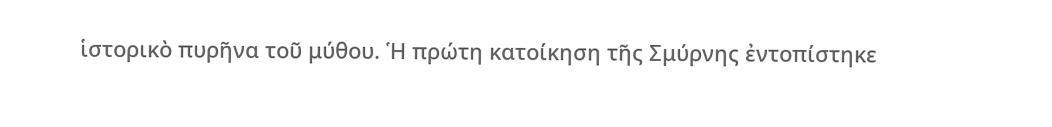ἱστορικὸ πυρῆνα τοῦ μύθου. Ἡ πρώτη κατοίκηση τῆς Σμύρνης ἐντοπίστηκε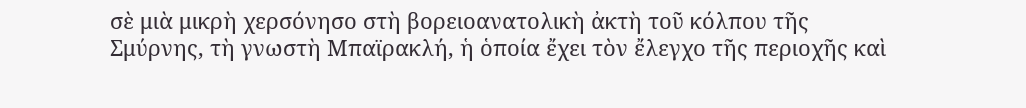σὲ μιὰ μικρὴ χερσόνησο στὴ βορειοανατολικὴ ἀκτὴ τοῦ κόλπου τῆς Σμύρνης, τὴ γνωστὴ Μπαϊρακλή, ἡ ὁποία ἔχει τὸν ἔλεγχο τῆς περιοχῆς καὶ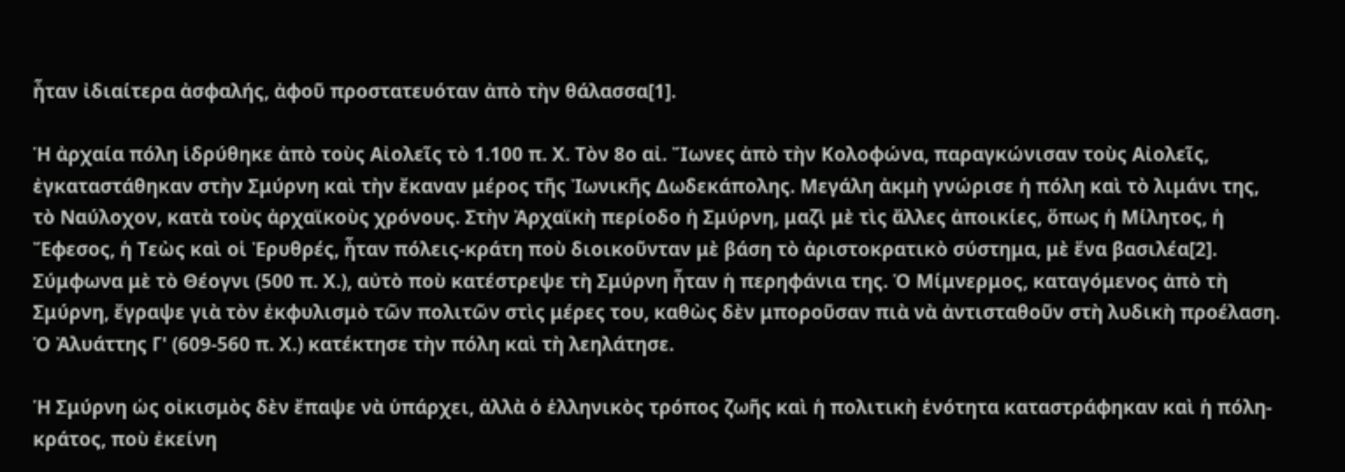ἦταν ἰδιαίτερα ἀσφαλής, ἀφοῦ προστατευόταν ἀπὸ τὴν θάλασσα[1].

Ἡ ἀρχαία πόλη ἱδρύθηκε ἀπὸ τοὺς Αἰολεῖς τὸ 1.100 π. Χ. Τὸν 8ο αἰ. Ἴωνες ἀπὸ τὴν Κολοφώνα, παραγκώνισαν τοὺς Αἰολεῖς, ἐγκαταστάθηκαν στὴν Σμύρνη καὶ τὴν ἔκαναν μέρος τῆς Ἰωνικῆς Δωδεκάπολης. Μεγάλη ἀκμὴ γνώρισε ἡ πόλη καὶ τὸ λιμάνι της, τὸ Ναύλοχον, κατὰ τοὺς ἀρχαϊκοὺς χρόνους. Στὴν Ἀρχαϊκὴ περίοδο ἡ Σμύρνη, μαζὶ μὲ τὶς ἄλλες ἀποικίες, ὅπως ἡ Μίλητος, ἡ Ἔφεσος, ἡ Τεὼς καὶ οἱ Ἐρυθρές, ἦταν πόλεις-κράτη ποὺ διοικοῦνταν μὲ βάση τὸ ἀριστοκρατικὸ σύστημα, μὲ ἕνα βασιλέα[2]. Σύμφωνα μὲ τὸ Θέογνι (500 π. Χ.), αὐτὸ ποὺ κατέστρεψε τὴ Σμύρνη ἦταν ἡ περηφάνια της. Ὁ Μίμνερμος, καταγόμενος ἀπὸ τὴ Σμύρνη, ἔγραψε γιὰ τὸν ἐκφυλισμὸ τῶν πολιτῶν στὶς μέρες του, καθὼς δὲν μποροῦσαν πιὰ νὰ ἀντισταθοῦν στὴ λυδικὴ προέλαση. Ὁ Ἀλυάττης Γ' (609-560 π. Χ.) κατέκτησε τὴν πόλη καὶ τὴ λεηλάτησε.

Ἡ Σμύρνη ὡς οἰκισμὸς δὲν ἔπαψε νὰ ὑπάρχει, ἀλλὰ ὁ ἑλληνικὸς τρόπος ζωῆς καὶ ἡ πολιτικὴ ἑνότητα καταστράφηκαν καὶ ἡ πόλη-κράτος, ποὺ ἐκείνη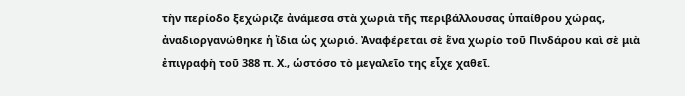τὴν περίοδο ξεχώριζε ἀνάμεσα στὰ χωριὰ τῆς περιβάλλουσας ὑπαίθρου χώρας, ἀναδιοργανώθηκε ἡ ἴδια ὡς χωριό. Ἀναφέρεται σὲ ἕνα χωρίο τοῦ Πινδάρου καὶ σὲ μιὰ ἐπιγραφὴ τοῦ 388 π. Χ., ὡστόσο τὸ μεγαλεῖο της εἶχε χαθεῖ.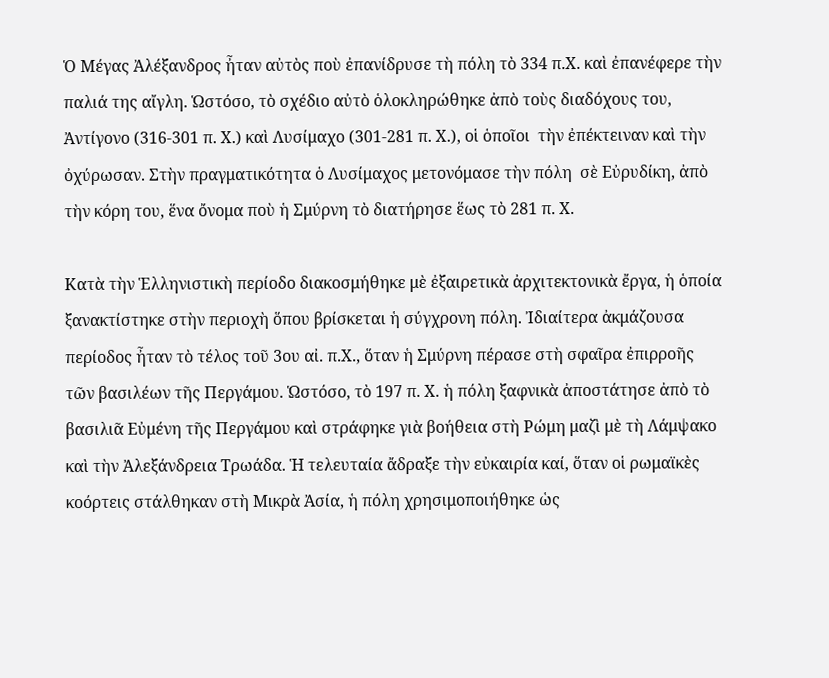Ὁ Μέγας Ἀλέξανδρος ἦταν αὐτὸς ποὺ ἐπανίδρυσε τὴ πόλη τὸ 334 π.Χ. καὶ ἐπανέφερε τὴν παλιά της αἴγλη. Ὡστόσο, τὸ σχέδιο αὐτὸ ὁλοκληρώθηκε ἀπὸ τοὺς διαδόχους του, Ἀντίγονο (316-301 π. Χ.) καὶ Λυσίμαχο (301-281 π. Χ.), οἱ ὁποῖοι  τὴν ἐπέκτειναν καὶ τὴν ὀχύρωσαν. Στὴν πραγματικότητα ὁ Λυσίμαχος μετονόμασε τὴν πόλη  σὲ Εὐρυδίκη, ἀπὸ τὴν κόρη του, ἕνα ὄνομα ποὺ ἡ Σμύρνη τὸ διατήρησε ἕως τὸ 281 π. Χ.

Κατὰ τὴν Ἑλληνιστικὴ περίοδο διακοσμήθηκε μὲ ἐξαιρετικὰ ἀρχιτεκτονικὰ ἔργα, ἡ ὁποία ξανακτίστηκε στὴν περιοχὴ ὅπου βρίσκεται ἡ σύγχρονη πόλη. Ἰδιαίτερα ἀκμάζουσα περίοδος ἦταν τὸ τέλος τοῦ 3ου αἰ. π.Χ., ὅταν ἡ Σμύρνη πέρασε στὴ σφαῖρα ἐπιρροῆς τῶν βασιλέων τῆς Περγάμου. Ὡστόσο, τὸ 197 π. Χ. ἡ πόλη ξαφνικὰ ἀποστάτησε ἀπὸ τὸ βασιλιᾶ Εὐμένη τῆς Περγάμου καὶ στράφηκε γιὰ βοήθεια στὴ Ρώμη μαζὶ μὲ τὴ Λάμψακο καὶ τὴν Ἀλεξάνδρεια Τρωάδα. Ἡ τελευταία ἄδραξε τὴν εὐκαιρία καί, ὅταν οἱ ρωμαϊκὲς κοόρτεις στάλθηκαν στὴ Μικρὰ Ἀσία, ἡ πόλη χρησιμοποιήθηκε ὡς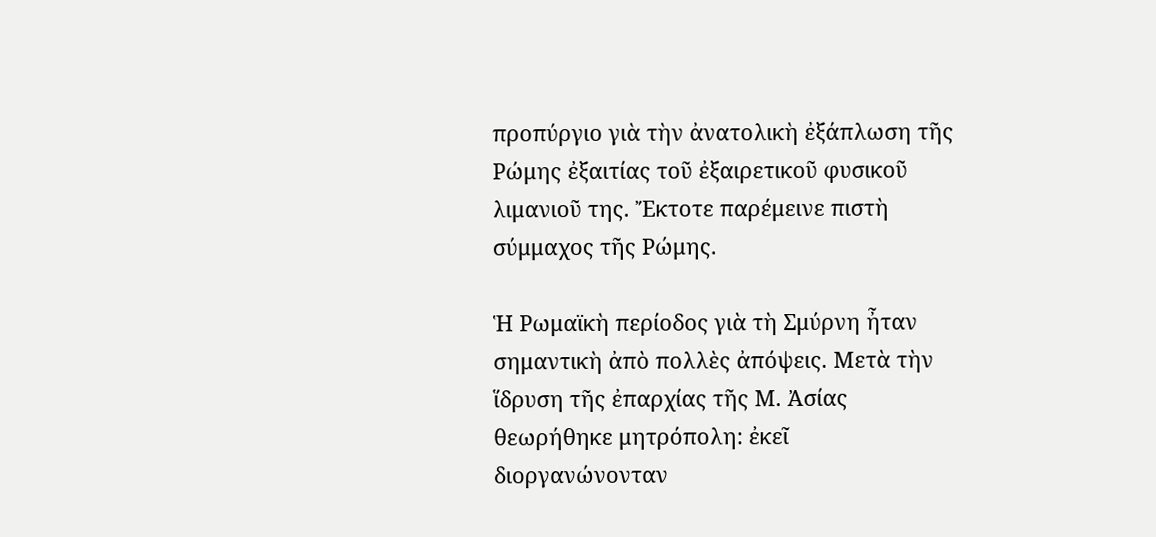προπύργιο γιὰ τὴν ἀνατολικὴ ἐξάπλωση τῆς Ρώμης ἐξαιτίας τοῦ ἐξαιρετικοῦ φυσικοῦ λιμανιοῦ της. Ἔκτοτε παρέμεινε πιστὴ σύμμαχος τῆς Ρώμης.

Ἡ Ρωμαϊκὴ περίοδος γιὰ τὴ Σμύρνη ἦταν σημαντικὴ ἀπὸ πολλὲς ἀπόψεις. Μετὰ τὴν ἵδρυση τῆς ἐπαρχίας τῆς Μ. Ἀσίας θεωρήθηκε μητρόπολη: ἐκεῖ διοργανώνονταν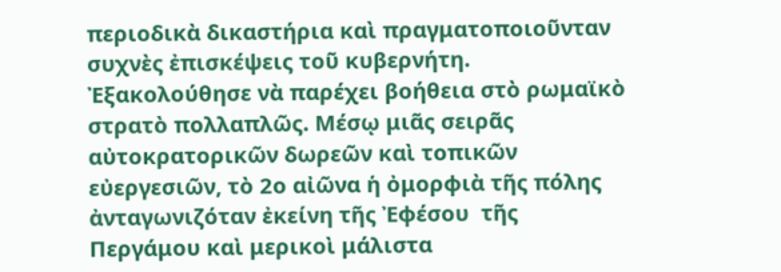περιοδικὰ δικαστήρια καὶ πραγματοποιοῦνταν συχνὲς ἐπισκέψεις τοῦ κυβερνήτη. Ἐξακολούθησε νὰ παρέχει βοήθεια στὸ ρωμαϊκὸ στρατὸ πολλαπλῶς. Μέσῳ μιᾶς σειρᾶς αὐτοκρατορικῶν δωρεῶν καὶ τοπικῶν εὐεργεσιῶν, τὸ 2ο αἰῶνα ἡ ὀμορφιὰ τῆς πόλης ἀνταγωνιζόταν ἐκείνη τῆς Ἐφέσου  τῆς Περγάμου καὶ μερικοὶ μάλιστα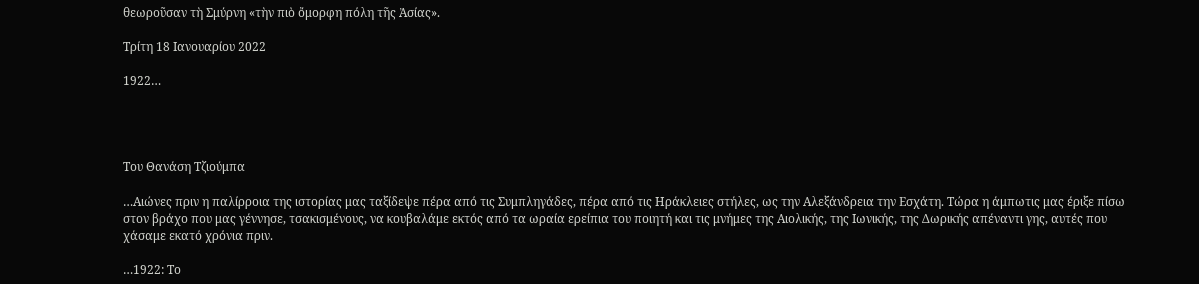θεωροῦσαν τὴ Σμύρνη «τὴν πιὸ ὄμορφη πόλη τῆς Ἀσίας».

Τρίτη 18 Ιανουαρίου 2022

1922…




Του Θανάση Τζιούμπα

…Αιώνες πριν η παλίρροια της ιστορίας μας ταξίδεψε πέρα από τις Συμπληγάδες, πέρα από τις Ηράκλειες στήλες, ως την Αλεξάνδρεια την Εσχάτη. Τώρα η άμπωτις μας έριξε πίσω στον βράχο που μας γέννησε, τσακισμένους, να κουβαλάμε εκτός από τα ωραία ερείπια του ποιητή και τις μνήμες της Αιολικής, της Ιωνικής, της Δωρικής απέναντι γης, αυτές που χάσαμε εκατό χρόνια πριν.

…1922: Το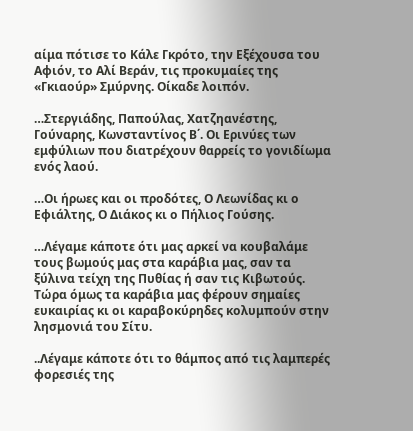αίμα πότισε το Κάλε Γκρότο, την Εξέχουσα του Αφιόν, το Αλί Βεράν, τις προκυμαίες της «Γκιαούρ» Σμύρνης. Οίκαδε λοιπόν.

…Στεργιάδης, Παπούλας, Χατζηανέστης, Γούναρης, Κωνσταντίνος Β΄. Οι Ερινύες των εμφύλιων που διατρέχουν θαρρείς το γονιδίωμα ενός λαού.

…Οι ήρωες και οι προδότες, Ο Λεωνίδας κι ο Εφιάλτης, Ο Διάκος κι ο Πήλιος Γούσης.

…Λέγαμε κάποτε ότι μας αρκεί να κουβαλάμε τους βωμούς μας στα καράβια μας, σαν τα ξύλινα τείχη της Πυθίας ή σαν τις Κιβωτούς. Τώρα όμως τα καράβια μας φέρουν σημαίες ευκαιρίας κι οι καραβοκύρηδες κολυμπούν στην λησμονιά του Σίτυ.

..Λέγαμε κάποτε ότι το θάμπος από τις λαμπερές φορεσιές της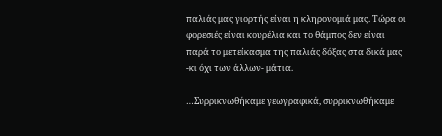παλιάς μας γιορτής είναι η κληρονομιά μας. Τώρα οι φορεσιές είναι κουρέλια και το θάμπος δεν είναι παρά το μετείκασμα της παλιάς δόξας στα δικά μας -κι όχι των άλλων- μάτια.

…Συρρικνωθήκαμε γεωγραφικά, συρρικνωθήκαμε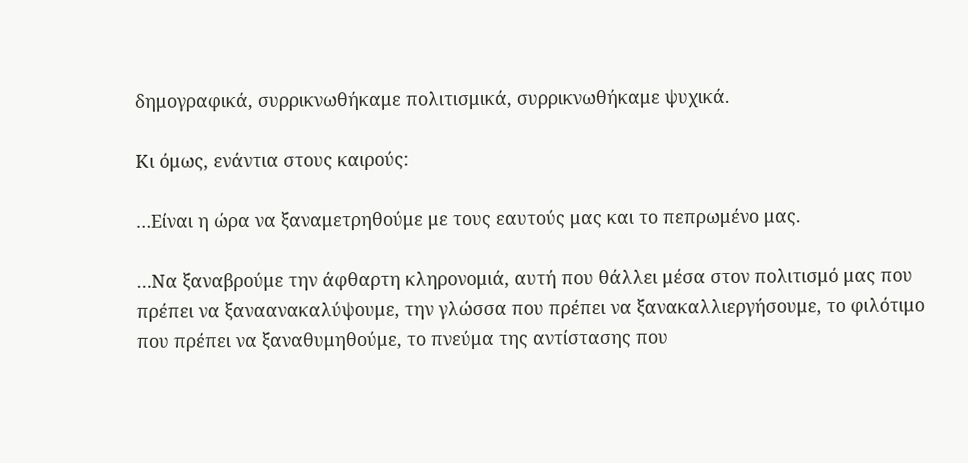δημογραφικά, συρρικνωθήκαμε πολιτισμικά, συρρικνωθήκαμε ψυχικά.

Κι όμως, ενάντια στους καιρούς:

…Είναι η ώρα να ξαναμετρηθούμε με τους εαυτούς μας και το πεπρωμένο μας.

…Να ξαναβρούμε την άφθαρτη κληρονομιά, αυτή που θάλλει μέσα στον πολιτισμό μας που πρέπει να ξαναανακαλύψουμε, την γλώσσα που πρέπει να ξανακαλλιεργήσουμε, το φιλότιμο που πρέπει να ξαναθυμηθούμε, το πνεύμα της αντίστασης που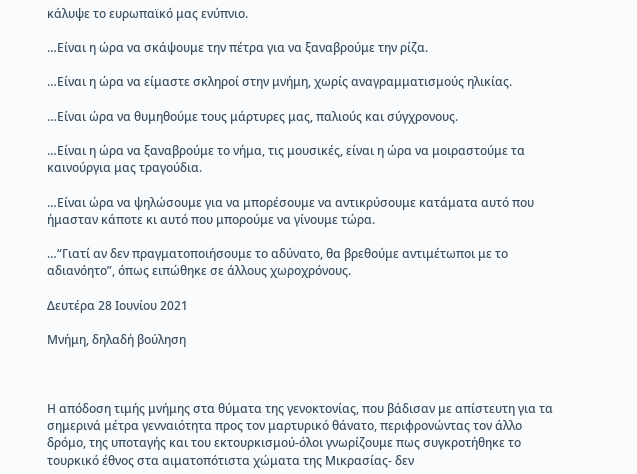κάλυψε το ευρωπαϊκό μας ενύπνιο.

…Είναι η ώρα να σκάψουμε την πέτρα για να ξαναβρούμε την ρίζα.

…Είναι η ώρα να είμαστε σκληροί στην μνήμη, χωρίς αναγραμματισμούς ηλικίας.

…Είναι ώρα να θυμηθούμε τους μάρτυρες μας, παλιούς και σύγχρονους.

…Είναι η ώρα να ξαναβρούμε το νήμα, τις μουσικές, είναι η ώρα να μοιραστούμε τα καινούργια μας τραγούδια.

…Είναι ώρα να ψηλώσουμε για να μπορέσουμε να αντικρύσουμε κατάματα αυτό που ήμασταν κάποτε κι αυτό που μπορούμε να γίνουμε τώρα.

…“Γιατί αν δεν πραγματοποιήσουμε το αδύνατο, θα βρεθούμε αντιμέτωποι με το αδιανόητο”, όπως ειπώθηκε σε άλλους χωροχρόνους.

Δευτέρα 28 Ιουνίου 2021

Μνήμη, δηλαδή βούληση



Η απόδοση τιμής μνήμης στα θύματα της γενοκτονίας, που βάδισαν με απίστευτη για τα σημερινά μέτρα γενναιότητα προς τον μαρτυρικό θάνατο, περιφρονώντας τον άλλο δρόμο, της υποταγής και του εκτουρκισμού-όλοι γνωρίζουμε πως συγκροτήθηκε το τουρκικό έθνος στα αιματοπότιστα χώματα της Μικρασίας- δεν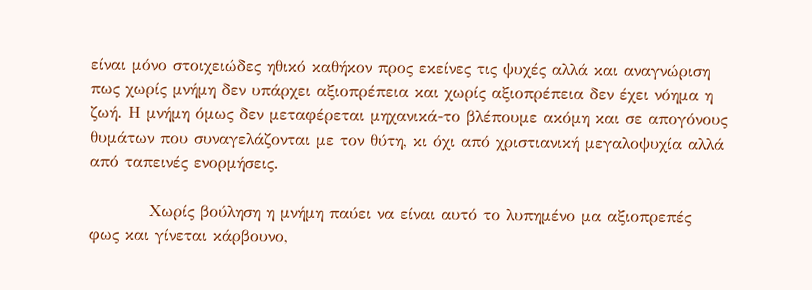είναι μόνο στοιχειώδες ηθικό καθήκον προς εκείνες τις ψυχές αλλά και αναγνώριση πως χωρίς μνήμη δεν υπάρχει αξιοπρέπεια και χωρίς αξιοπρέπεια δεν έχει νόημα η ζωή. Η μνήμη όμως δεν μεταφέρεται μηχανικά-το βλέπουμε ακόμη και σε απογόνους θυμάτων που συναγελάζονται με τον θύτη, κι όχι από χριστιανική μεγαλοψυχία αλλά από ταπεινές ενορμήσεις.

          Χωρίς βούληση η μνήμη παύει να είναι αυτό το λυπημένο μα αξιοπρεπές φως και γίνεται κάρβουνο,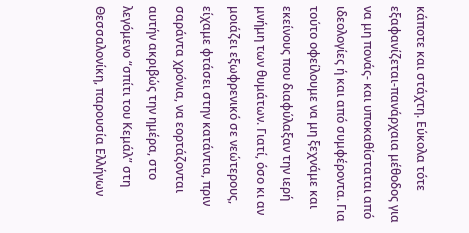κάποτε και στάχτη. Εύκολα τότε εξαφανίζεται-πανάρχαια μέθοδος για να μη πονάς- και υποκαθίσταται από ιδεολογίες ή και από συμφέροντα. Για τούτο οφείλουμε να μη ξεχνάμε και εκείνους που διαφύλαξαν την ιερή μνήμη των θυμάτων. Γιατί, όσο κι αν μοιάζει εξωφρενικό σε νεώτερους, είχαμε φτάσει στην κατάντια, πριν σαράντα χρόνια, να εορτάζονται αυτήν ακριβώς την ημέρα, στο λεγόμενο “σπίτι του Κεμάλ” στη Θεσσαλονίκη, παρουσία Ελλήνων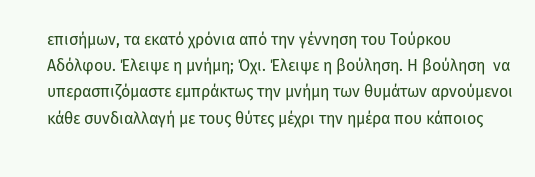επισήμων, τα εκατό χρόνια από την γέννηση του Τούρκου Αδόλφου. Έλειψε η μνήμη; Όχι. Έλειψε η βούληση. Η βούληση  να υπερασπιζόμαστε εμπράκτως την μνήμη των θυμάτων αρνούμενοι κάθε συνδιαλλαγή με τους θύτες μέχρι την ημέρα που κάποιος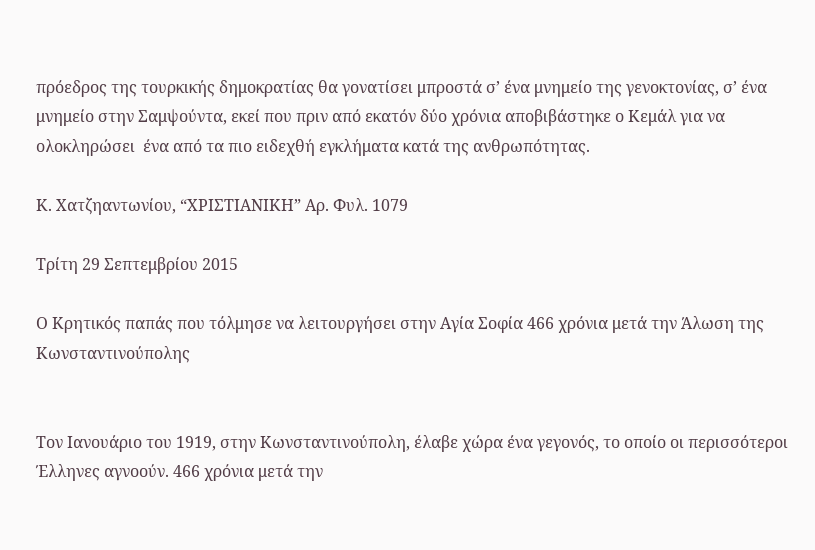πρόεδρος της τουρκικής δημοκρατίας θα γονατίσει μπροστά σ’ ένα μνημείο της γενοκτονίας, σ’ ένα μνημείο στην Σαμψούντα, εκεί που πριν από εκατόν δύο χρόνια αποβιβάστηκε ο Κεμάλ για να ολοκληρώσει  ένα από τα πιο ειδεχθή εγκλήματα κατά της ανθρωπότητας.

Κ. Χατζηαντωνίου, “ΧΡΙΣΤΙΑΝΙΚΗ” Αρ. Φυλ. 1079

Τρίτη 29 Σεπτεμβρίου 2015

Ο Κρητικός παπάς που τόλμησε να λειτουργήσει στην Αγία Σοφία 466 χρόνια μετά την Άλωση της Κωνσταντινούπολης


Τον Ιανουάριο του 1919, στην Κωνσταντινούπολη, έλαβε χώρα ένα γεγονός, το οποίο οι περισσότεροι Έλληνες αγνοούν. 466 χρόνια μετά την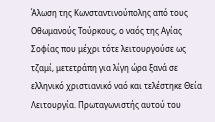Άλωση της Κωνσταντινούπολης από τους Οθωμανούς Τούρκους, ο ναός της Αγίας Σοφίας που μέχρι τότε λειτουργούσε ως τζαμί, μετετράπη για λίγη ώρα ξανά σε ελληνικό χριστιανικό ναό και τελέστηκε Θεία Λειτουργία. Πρωταγωνιστής αυτού του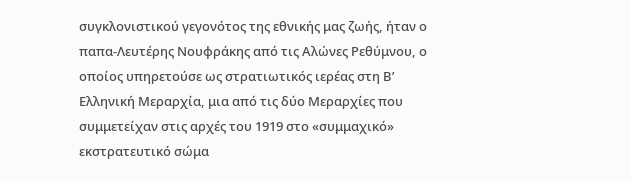συγκλονιστικού γεγονότος της εθνικής μας ζωής, ήταν ο παπα-Λευτέρης Νουφράκης από τις Αλώνες Ρεθύμνου, ο οποίος υπηρετούσε ως στρατιωτικός ιερέας στη Β’ Ελληνική Μεραρχία, μια από τις δύο Μεραρχίες που συμμετείχαν στις αρχές του 1919 στο «συμμαχικό» εκστρατευτικό σώμα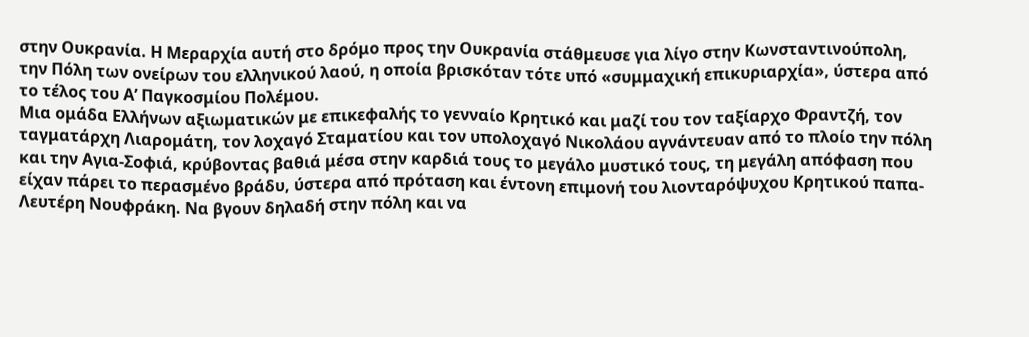στην Ουκρανία. Η Μεραρχία αυτή στο δρόμο προς την Ουκρανία στάθμευσε για λίγο στην Κωνσταντινούπολη, την Πόλη των ονείρων του ελληνικού λαού, η οποία βρισκόταν τότε υπό «συμμαχική επικυριαρχία», ύστερα από το τέλος του Α’ Παγκοσμίου Πολέμου.
Μια ομάδα Ελλήνων αξιωματικών με επικεφαλής το γενναίο Κρητικό και μαζί του τον ταξίαρχο Φραντζή, τον ταγματάρχη Λιαρομάτη, τον λοχαγό Σταματίου και τον υπολοχαγό Νικολάου αγνάντευαν από το πλοίο την πόλη και την Αγια-Σοφιά, κρύβοντας βαθιά μέσα στην καρδιά τους το μεγάλο μυστικό τους, τη μεγάλη απόφαση που είχαν πάρει το περασμένο βράδυ, ύστερα από πρόταση και έντονη επιμονή του λιονταρόψυχου Κρητικού παπα-Λευτέρη Νουφράκη. Να βγουν δηλαδή στην πόλη και να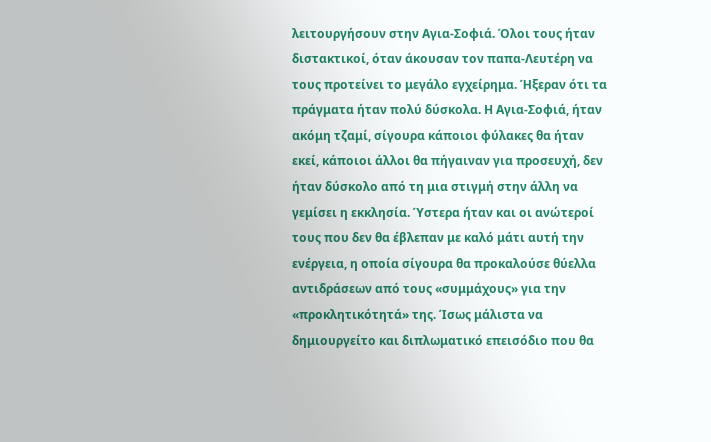λειτουργήσουν στην Αγια-Σοφιά. Όλοι τους ήταν διστακτικοί, όταν άκουσαν τον παπα-Λευτέρη να τους προτείνει το μεγάλο εγχείρημα. Ήξεραν ότι τα πράγματα ήταν πολύ δύσκολα. Η Αγια-Σοφιά, ήταν ακόμη τζαμί, σίγουρα κάποιοι φύλακες θα ήταν εκεί, κάποιοι άλλοι θα πήγαιναν για προσευχή, δεν ήταν δύσκολο από τη μια στιγμή στην άλλη να γεμίσει η εκκλησία. Ύστερα ήταν και οι ανώτεροί τους που δεν θα έβλεπαν με καλό μάτι αυτή την ενέργεια, η οποία σίγουρα θα προκαλούσε θύελλα αντιδράσεων από τους «συμμάχους» για την «προκλητικότητά» της. Ίσως μάλιστα να δημιουργείτο και διπλωματικό επεισόδιο που θα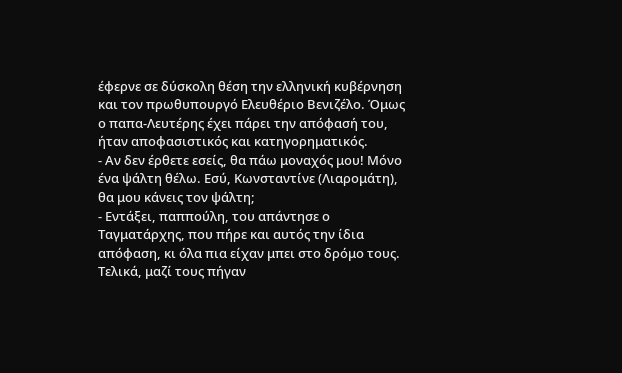έφερνε σε δύσκολη θέση την ελληνική κυβέρνηση και τον πρωθυπουργό Ελευθέριο Βενιζέλο. Όμως ο παπα-Λευτέρης έχει πάρει την απόφασή του, ήταν αποφασιστικός και κατηγορηματικός.
- Αν δεν έρθετε εσείς, θα πάω μοναχός μου! Μόνο ένα ψάλτη θέλω. Εσύ, Κωνσταντίνε (Λιαρομάτη), θα μου κάνεις τον ψάλτη;
- Εντάξει, παππούλη, του απάντησε ο Ταγματάρχης, που πήρε και αυτός την ίδια απόφαση, κι όλα πια είχαν μπει στο δρόμο τους.
Τελικά, μαζί τους πήγαν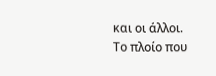και οι άλλοι.
Το πλοίο που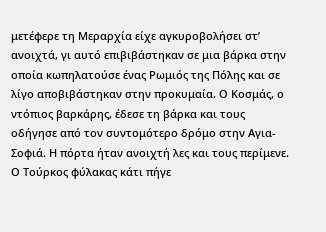μετέφερε τη Μεραρχία είχε αγκυροβολήσει στ’ ανοιχτά, γι αυτό επιβιβάστηκαν σε μια βάρκα στην οποία κωπηλατούσε ένας Ρωμιός της Πόλης και σε λίγο αποβιβάστηκαν στην προκυμαία. Ο Κοσμάς, ο ντόπιος βαρκάρης, έδεσε τη βάρκα και τους οδήγησε από τον συντομότερο δρόμο στην Αγια-Σοφιά. Η πόρτα ήταν ανοιχτή λες και τους περίμενε. Ο Τούρκος φύλακας κάτι πήγε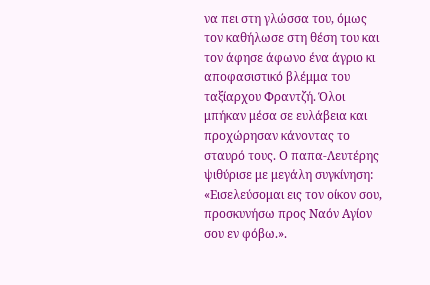να πει στη γλώσσα του, όμως τον καθήλωσε στη θέση του και τον άφησε άφωνο ένα άγριο κι αποφασιστικό βλέμμα του ταξίαρχου Φραντζή. Όλοι μπήκαν μέσα σε ευλάβεια και προχώρησαν κάνοντας το σταυρό τους. Ο παπα-Λευτέρης ψιθύρισε με μεγάλη συγκίνηση: «Εισελεύσομαι εις τον οίκον σου, προσκυνήσω προς Ναόν Αγίον σου εν φόβω.».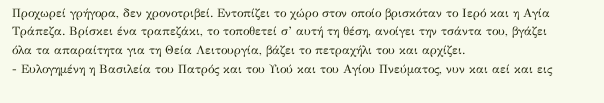Προχωρεί γρήγορα, δεν χρονοτριβεί. Εντοπίζει το χώρο στον οποίο βρισκόταν το Ιερό και η Αγία Τράπεζα. Βρίσκει ένα τραπεζάκι, το τοποθετεί σ’ αυτή τη θέση, ανοίγει την τσάντα του, βγάζει όλα τα απαραίτητα για τη Θεία Λειτουργία, βάζει το πετραχήλι του και αρχίζει.
- Ευλογημένη η Βασιλεία του Πατρός και του Υιού και του Αγίου Πνεύματος, νυν και αεί και εις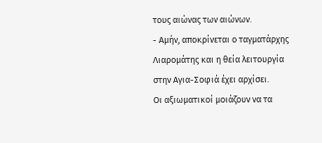τους αιώνας των αιώνων.
- Αμήν, αποκρίνεται ο ταγματάρχης Λιαρομάτης και η θεία λειτουργία στην Αγια-Σοφιά έχει αρχίσει.
Οι αξιωματικοί μοιάζουν να τα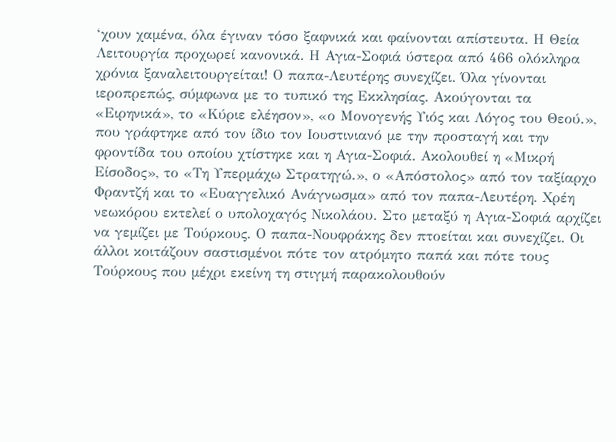‘χουν χαμένα, όλα έγιναν τόσο ξαφνικά και φαίνονται απίστευτα. Η Θεία Λειτουργία προχωρεί κανονικά. Η Αγια-Σοφιά ύστερα από 466 ολόκληρα χρόνια ξαναλειτουργείται! Ο παπα-Λευτέρης συνεχίζει. Όλα γίνονται ιεροπρεπώς, σύμφωνα με το τυπικό της Εκκλησίας. Ακούγονται τα «Ειρηνικά», το «Κύριε ελέησον», «ο Μονογενής Υιός και Λόγος του Θεού.», που γράφτηκε από τον ίδιο τον Ιουστινιανό με την προσταγή και την φροντίδα του οποίου χτίστηκε και η Αγια-Σοφιά. Ακολουθεί η «Μικρή Είσοδος», το «Τη Υπερμάχω Στρατηγώ.», ο «Απόστολος» από τον ταξίαρχο Φραντζή και το «Ευαγγελικό Ανάγνωσμα» από τον παπα-Λευτέρη. Χρέη νεωκόρου εκτελεί ο υπολοχαγός Νικολάου. Στο μεταξύ η Αγια-Σοφιά αρχίζει να γεμίζει με Τούρκους. Ο παπα-Νουφράκης δεν πτοείται και συνεχίζει. Οι άλλοι κοιτάζουν σαστισμένοι πότε τον ατρόμητο παπά και πότε τους Τούρκους που μέχρι εκείνη τη στιγμή παρακολουθούν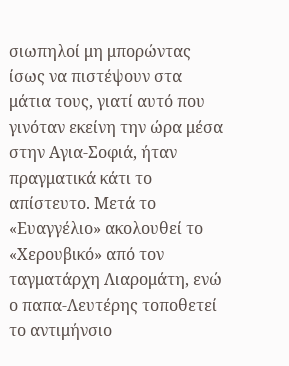σιωπηλοί μη μπορώντας ίσως να πιστέψουν στα μάτια τους, γιατί αυτό που γινόταν εκείνη την ώρα μέσα στην Αγια-Σοφιά, ήταν πραγματικά κάτι το απίστευτο. Μετά το «Ευαγγέλιο» ακολουθεί το «Χερουβικό» από τον ταγματάρχη Λιαρομάτη, ενώ ο παπα-Λευτέρης τοποθετεί το αντιμήνσιο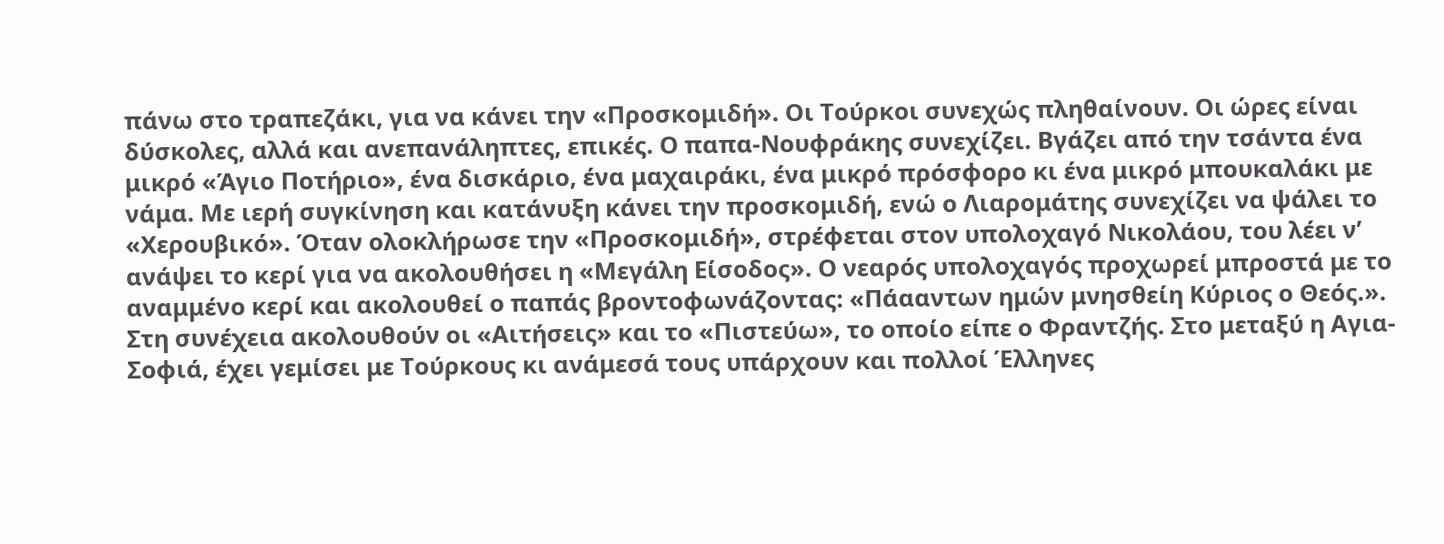πάνω στο τραπεζάκι, για να κάνει την «Προσκομιδή». Οι Τούρκοι συνεχώς πληθαίνουν. Οι ώρες είναι δύσκολες, αλλά και ανεπανάληπτες, επικές. Ο παπα-Νουφράκης συνεχίζει. Βγάζει από την τσάντα ένα μικρό «Άγιο Ποτήριο», ένα δισκάριο, ένα μαχαιράκι, ένα μικρό πρόσφορο κι ένα μικρό μπουκαλάκι με νάμα. Με ιερή συγκίνηση και κατάνυξη κάνει την προσκομιδή, ενώ ο Λιαρομάτης συνεχίζει να ψάλει το «Χερουβικό». Όταν ολοκλήρωσε την «Προσκομιδή», στρέφεται στον υπολοχαγό Νικολάου, του λέει ν’ ανάψει το κερί για να ακολουθήσει η «Μεγάλη Είσοδος». Ο νεαρός υπολοχαγός προχωρεί μπροστά με το αναμμένο κερί και ακολουθεί ο παπάς βροντοφωνάζοντας: «Πάααντων ημών μνησθείη Κύριος ο Θεός.».
Στη συνέχεια ακολουθούν οι «Αιτήσεις» και το «Πιστεύω», το οποίο είπε ο Φραντζής. Στο μεταξύ η Αγια-Σοφιά, έχει γεμίσει με Τούρκους κι ανάμεσά τους υπάρχουν και πολλοί Έλληνες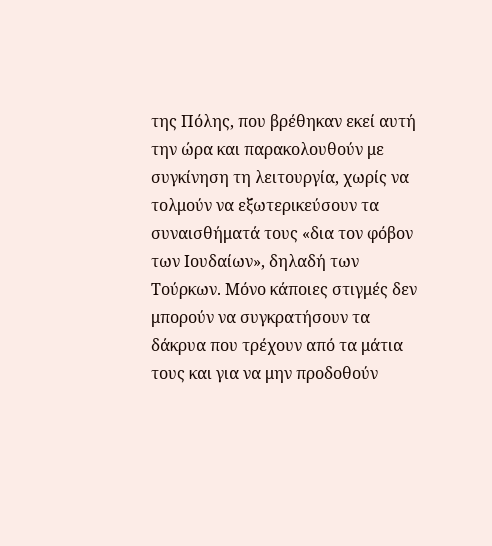της Πόλης, που βρέθηκαν εκεί αυτή την ώρα και παρακολουθούν με συγκίνηση τη λειτουργία, χωρίς να τολμούν να εξωτερικεύσουν τα συναισθήματά τους «δια τον φόβον των Ιουδαίων», δηλαδή των Τούρκων. Μόνο κάποιες στιγμές δεν μπορούν να συγκρατήσουν τα δάκρυα που τρέχουν από τα μάτια τους και για να μην προδοθούν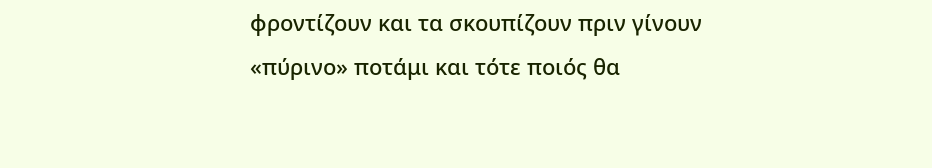φροντίζουν και τα σκουπίζουν πριν γίνουν «πύρινο» ποτάμι και τότε ποιός θα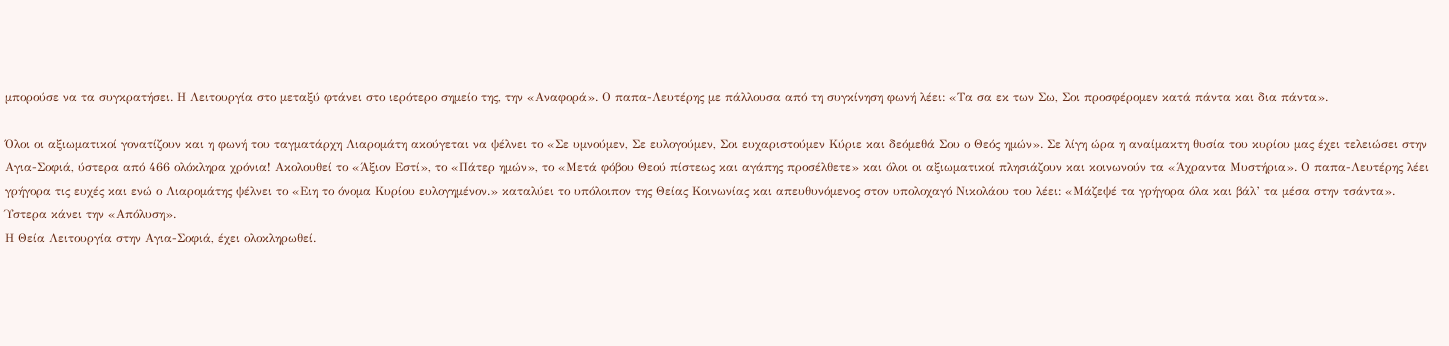μπορούσε να τα συγκρατήσει. Η Λειτουργία στο μεταξύ φτάνει στο ιερότερο σημείο της, την «Αναφορά». Ο παπα-Λευτέρης με πάλλουσα από τη συγκίνηση φωνή λέει: «Τα σα εκ των Σω, Σοι προσφέρομεν κατά πάντα και δια πάντα».

Όλοι οι αξιωματικοί γονατίζουν και η φωνή του ταγματάρχη Λιαρομάτη ακούγεται να ψέλνει το «Σε υμνούμεν, Σε ευλογούμεν, Σοι ευχαριστούμεν Κύριε και δεόμεθά Σου ο Θεός ημών». Σε λίγη ώρα η αναίμακτη θυσία του κυρίου μας έχει τελειώσει στην Αγια-Σοφιά, ύστερα από 466 ολόκληρα χρόνια! Ακολουθεί το «Άξιον Εστί», το «Πάτερ ημών», το «Μετά φόβου Θεού πίστεως και αγάπης προσέλθετε» και όλοι οι αξιωματικοί πλησιάζουν και κοινωνούν τα «Άχραντα Μυστήρια». Ο παπα-Λευτέρης λέει γρήγορα τις ευχές και ενώ ο Λιαρομάτης ψέλνει το «Ειη το όνομα Κυρίου ευλογημένον.» καταλύει το υπόλοιπον της Θείας Κοινωνίας και απευθυνόμενος στον υπολοχαγό Νικολάου του λέει: «Μάζεψέ τα γρήγορα όλα και βάλ’ τα μέσα στην τσάντα». Ύστερα κάνει την «Απόλυση».
Η Θεία Λειτουργία στην Αγια-Σοφιά, έχει ολοκληρωθεί.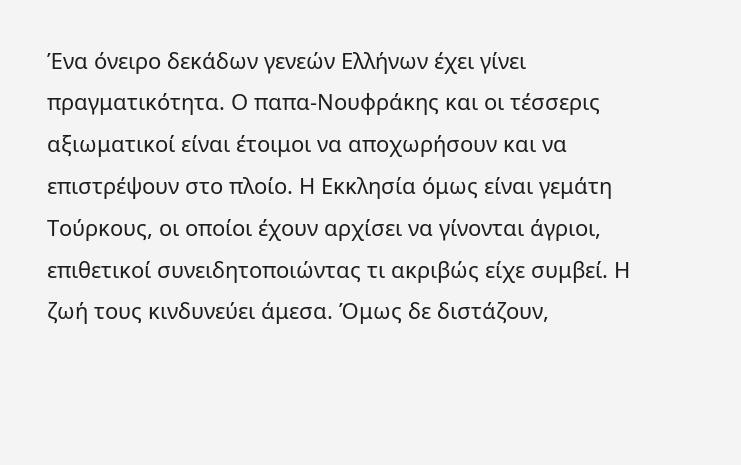Ένα όνειρο δεκάδων γενεών Ελλήνων έχει γίνει πραγματικότητα. Ο παπα-Νουφράκης και οι τέσσερις αξιωματικοί είναι έτοιμοι να αποχωρήσουν και να επιστρέψουν στο πλοίο. Η Εκκλησία όμως είναι γεμάτη Τούρκους, οι οποίοι έχουν αρχίσει να γίνονται άγριοι, επιθετικοί συνειδητοποιώντας τι ακριβώς είχε συμβεί. Η ζωή τους κινδυνεύει άμεσα. Όμως δε διστάζουν,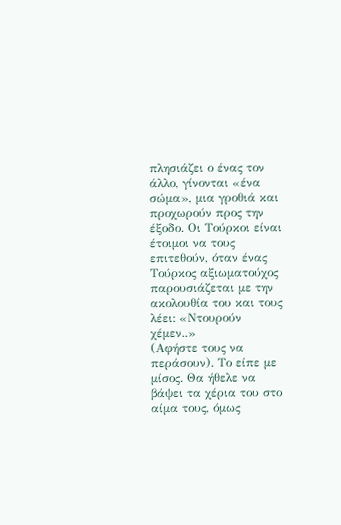πλησιάζει ο ένας τον άλλο, γίνονται «ένα σώμα», μια γροθιά και προχωρούν προς την έξοδο. Οι Τούρκοι είναι έτοιμοι να τους επιτεθούν, όταν ένας Τούρκος αξιωματούχος παρουσιάζεται με την ακολουθία του και τους λέει: «Ντουρούν χέμεν..»
(Αφήστε τους να περάσουν). Το είπε με μίσος. Θα ήθελε να βάψει τα χέρια του στο αίμα τους, όμως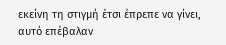εκείνη τη στιγμή έτσι έπρεπε να γίνει, αυτό επέβαλαν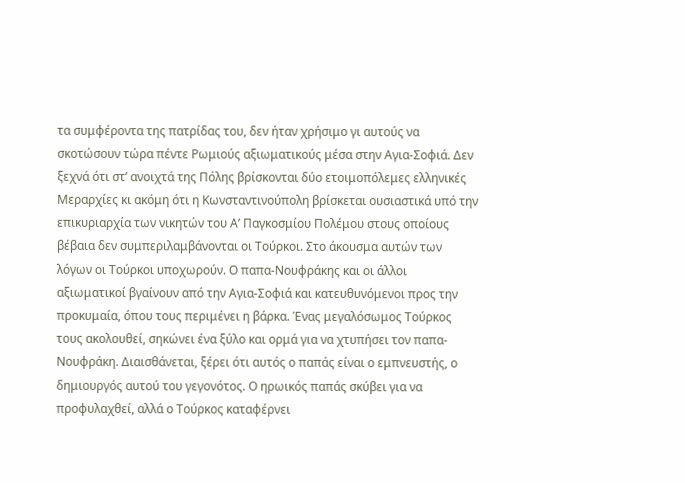τα συμφέροντα της πατρίδας του, δεν ήταν χρήσιμο γι αυτούς να σκοτώσουν τώρα πέντε Ρωμιούς αξιωματικούς μέσα στην Αγια-Σοφιά. Δεν ξεχνά ότι στ’ ανοιχτά της Πόλης βρίσκονται δύο ετοιμοπόλεμες ελληνικές Μεραρχίες κι ακόμη ότι η Κωνσταντινούπολη βρίσκεται ουσιαστικά υπό την επικυριαρχία των νικητών του Α’ Παγκοσμίου Πολέμου στους οποίους βέβαια δεν συμπεριλαμβάνονται οι Τούρκοι. Στο άκουσμα αυτών των λόγων οι Τούρκοι υποχωρούν. Ο παπα-Νουφράκης και οι άλλοι αξιωματικοί βγαίνουν από την Αγια-Σοφιά και κατευθυνόμενοι προς την προκυμαία, όπου τους περιμένει η βάρκα. Ένας μεγαλόσωμος Τούρκος τους ακολουθεί, σηκώνει ένα ξύλο και ορμά για να χτυπήσει τον παπα-Νουφράκη. Διαισθάνεται, ξέρει ότι αυτός ο παπάς είναι ο εμπνευστής, ο δημιουργός αυτού του γεγονότος. Ο ηρωικός παπάς σκύβει για να προφυλαχθεί, αλλά ο Τούρκος καταφέρνει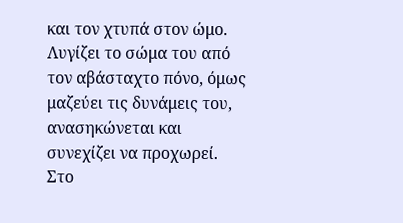και τον χτυπά στον ώμο. Λυγίζει το σώμα του από τον αβάσταχτο πόνο, όμως μαζεύει τις δυνάμεις του, ανασηκώνεται και συνεχίζει να προχωρεί. Στο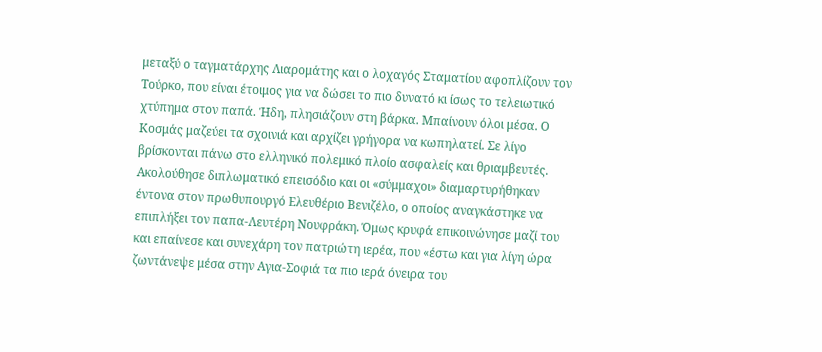μεταξύ ο ταγματάρχης Λιαρομάτης και ο λοχαγός Σταματίου αφοπλίζουν τον Τούρκο, που είναι έτοιμος για να δώσει το πιο δυνατό κι ίσως το τελειωτικό χτύπημα στον παπά. Ήδη, πλησιάζουν στη βάρκα. Μπαίνουν όλοι μέσα. Ο Κοσμάς μαζεύει τα σχοινιά και αρχίζει γρήγορα να κωπηλατεί. Σε λίγο βρίσκονται πάνω στο ελληνικό πολεμικό πλοίο ασφαλείς και θριαμβευτές.
Ακολούθησε διπλωματικό επεισόδιο και οι «σύμμαχοι» διαμαρτυρήθηκαν έντονα στον πρωθυπουργό Ελευθέριο Βενιζέλο, ο οποίος αναγκάστηκε να επιπλήξει τον παπα-Λευτέρη Νουφράκη. Όμως κρυφά επικοινώνησε μαζί του και επαίνεσε και συνεχάρη τον πατριώτη ιερέα, που «έστω και για λίγη ώρα ζωντάνεψε μέσα στην Αγια-Σοφιά τα πιο ιερά όνειρα του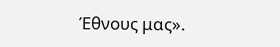Έθνους μας».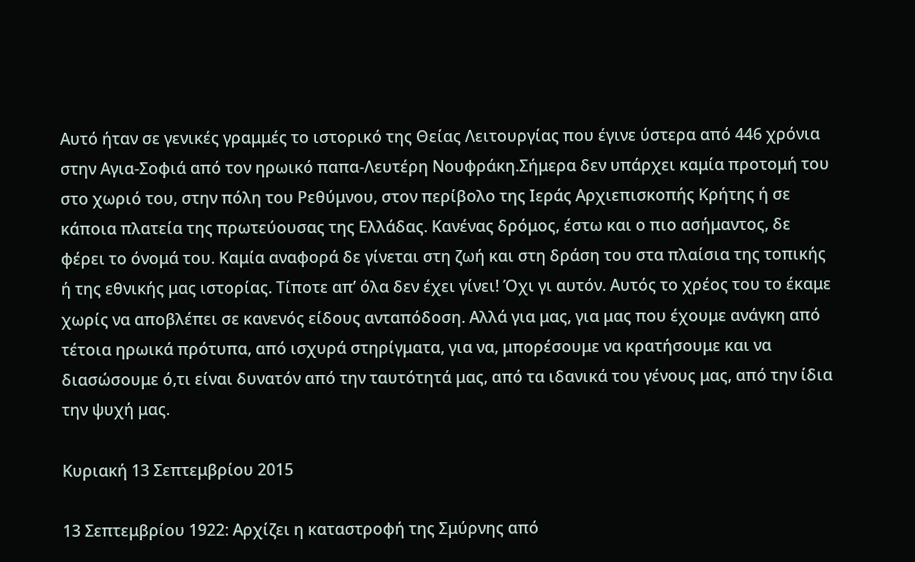Αυτό ήταν σε γενικές γραμμές το ιστορικό της Θείας Λειτουργίας που έγινε ύστερα από 446 χρόνια στην Αγια-Σοφιά από τον ηρωικό παπα-Λευτέρη Νουφράκη.Σήμερα δεν υπάρχει καμία προτομή του στο χωριό του, στην πόλη του Ρεθύμνου, στον περίβολο της Ιεράς Αρχιεπισκοπής Κρήτης ή σε κάποια πλατεία της πρωτεύουσας της Ελλάδας. Κανένας δρόμος, έστω και ο πιο ασήμαντος, δε φέρει το όνομά του. Καμία αναφορά δε γίνεται στη ζωή και στη δράση του στα πλαίσια της τοπικής ή της εθνικής μας ιστορίας. Τίποτε απ’ όλα δεν έχει γίνει! Όχι γι αυτόν. Αυτός το χρέος του το έκαμε χωρίς να αποβλέπει σε κανενός είδους ανταπόδοση. Αλλά για μας, για μας που έχουμε ανάγκη από τέτοια ηρωικά πρότυπα, από ισχυρά στηρίγματα, για να, μπορέσουμε να κρατήσουμε και να διασώσουμε ό,τι είναι δυνατόν από την ταυτότητά μας, από τα ιδανικά του γένους μας, από την ίδια την ψυχή μας.

Κυριακή 13 Σεπτεμβρίου 2015

13 Σεπτεμβρίου 1922: Αρχίζει η καταστροφή της Σμύρνης από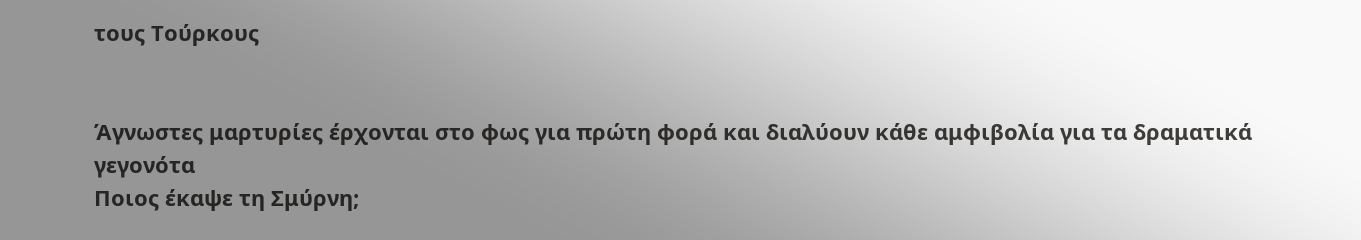τους Τούρκους


Άγνωστες μαρτυρίες έρχονται στο φως για πρώτη φορά και διαλύουν κάθε αμφιβολία για τα δραματικά γεγονότα
Ποιος έκαψε τη Σμύρνη;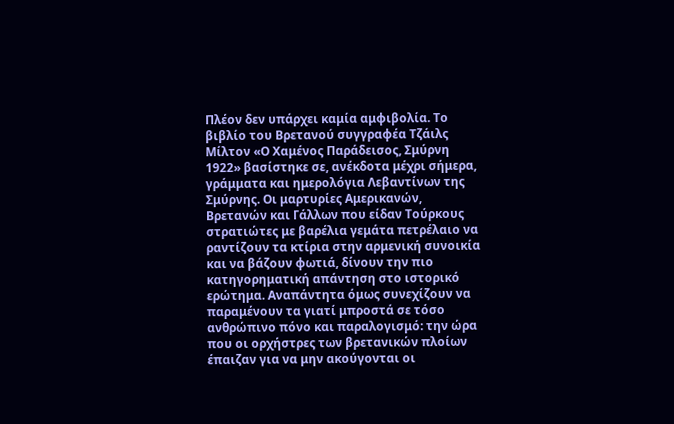Πλέον δεν υπάρχει καμία αμφιβολία. Το βιβλίο του Βρετανού συγγραφέα Τζάιλς Μίλτον «Ο Χαμένος Παράδεισος, Σμύρνη 1922» βασίστηκε σε, ανέκδοτα μέχρι σήμερα, γράμματα και ημερολόγια Λεβαντίνων της Σμύρνης. Οι μαρτυρίες Αμερικανών, Βρετανών και Γάλλων που είδαν Τούρκους στρατιώτες με βαρέλια γεμάτα πετρέλαιο να ραντίζουν τα κτίρια στην αρμενική συνοικία και να βάζουν φωτιά, δίνουν την πιο κατηγορηματική απάντηση στο ιστορικό ερώτημα. Αναπάντητα όμως συνεχίζουν να παραμένουν τα γιατί μπροστά σε τόσο ανθρώπινο πόνο και παραλογισμό: την ώρα που οι ορχήστρες των βρετανικών πλοίων έπαιζαν για να μην ακούγονται οι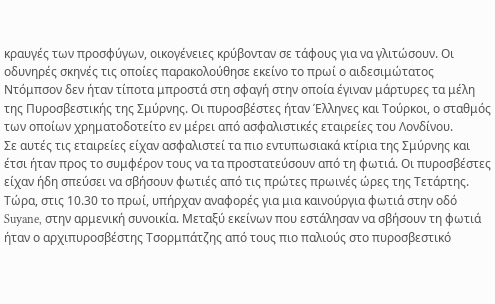κραυγές των προσφύγων, οικογένειες κρύβονταν σε τάφους για να γλιτώσουν. Οι οδυνηρές σκηνές τις οποίες παρακολούθησε εκείνο το πρωί ο αιδεσιμώτατος Ντόμπσον δεν ήταν τίποτα μπροστά στη σφαγή στην οποία έγιναν μάρτυρες τα μέλη της Πυροσβεστικής της Σμύρνης. Οι πυροσβέστες ήταν Έλληνες και Τούρκοι, ο σταθμός των οποίων χρηματοδοτείτο εν μέρει από ασφαλιστικές εταιρείες του Λονδίνου.
Σε αυτές τις εταιρείες είχαν ασφαλιστεί τα πιο εντυπωσιακά κτίρια της Σμύρνης και έτσι ήταν προς το συμφέρον τους να τα προστατεύσουν από τη φωτιά. Οι πυροσβέστες είχαν ήδη σπεύσει να σβήσουν φωτιές από τις πρώτες πρωινές ώρες της Τετάρτης. Τώρα, στις 10.30 το πρωί, υπήρχαν αναφορές για μια καινούργια φωτιά στην οδό Suyane, στην αρμενική συνοικία. Μεταξύ εκείνων που εστάλησαν να σβήσουν τη φωτιά ήταν ο αρχιπυροσβέστης Τσορμπάτζης από τους πιο παλιούς στο πυροσβεστικό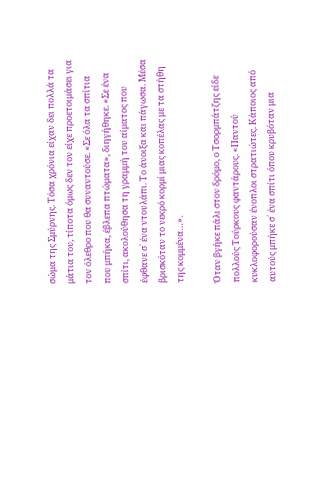σώμα της Σμύρνης. Τόσα χρόνια είχαν δει πολλά τα μάτια του, τίποτα όμως δεν τον είχε προετοιμάσει για τον όλεθρο που θα συναντούσε. «Σε όλα τα σπίτια που μπήκα, έβλεπα πτώματα», διηγήθηκε. «Σε ένα σπίτι, ακολούθησα τη γραμμή του αίματος που έφθανε σ´ ένα ντουλάπι. Το άνοιξα και πάγωσα. Μέσα βρισκόταν το νεκρό κορμί μιας κοπέλας με τα στήθη της κομμένα…».

Όταν βγήκε πάλι στον δρόμο, ο Τσορμπάτζης είδε πολλούς Τούρκους φαντάρους. «Παντού κυκλοφορούσαν ένοπλοι στρατιώτες. Κάποιος από αυτούς μπήκε σ´ ένα σπίτι όπου κρυβόταν μια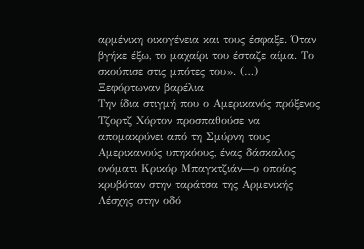αρμένικη οικογένεια και τους έσφαξε. Όταν βγήκε έξω, το μαχαίρι του έσταζε αίμα. Το σκούπισε στις μπότες του». (…)
Ξεφόρτωναν βαρέλια
Την ίδια στιγμή που ο Αμερικανός πρόξενος Τζορτζ Χόρτον προσπαθούσε να απομακρύνει από τη Σμύρνη τους Αμερικανούς υπηκόους, ένας δάσκαλος ονόματι Κρικόρ Μπαγκτζιάν―ο οποίος κρυβόταν στην ταράτσα της Αρμενικής Λέσχης στην οδό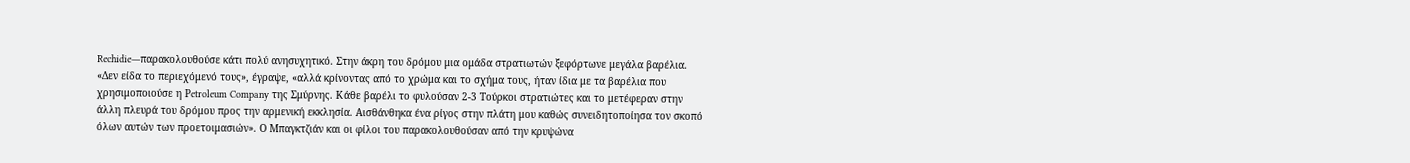Rechidie―παρακολουθούσε κάτι πολύ ανησυχητικό. Στην άκρη του δρόμου μια ομάδα στρατιωτών ξεφόρτωνε μεγάλα βαρέλια. «Δεν είδα το περιεχόμενό τους», έγραψε, «αλλά κρίνοντας από το χρώμα και το σχήμα τους, ήταν ίδια με τα βαρέλια που χρησιμοποιούσε η Ρetroleum Company της Σμύρνης. Κάθε βαρέλι το φυλούσαν 2-3 Τούρκοι στρατιώτες και το μετέφεραν στην άλλη πλευρά του δρόμου προς την αρμενική εκκλησία. Αισθάνθηκα ένα ρίγος στην πλάτη μου καθώς συνειδητοποίησα τον σκοπό όλων αυτών των προετοιμασιών». Ο Μπαγκτζιάν και οι φίλοι του παρακολουθούσαν από την κρυψώνα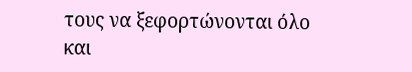τους να ξεφορτώνονται όλο και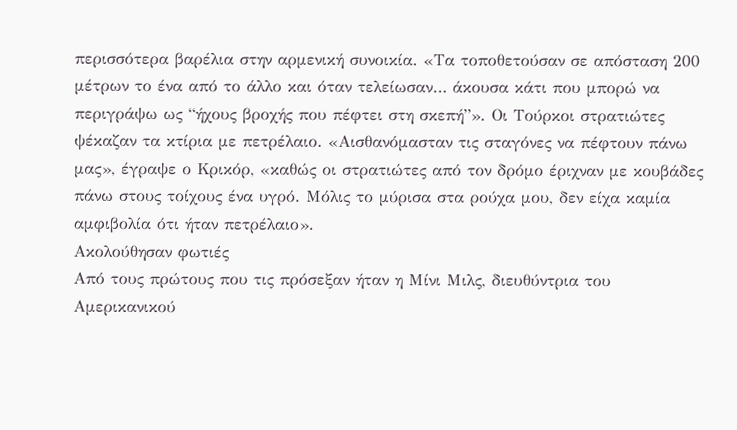περισσότερα βαρέλια στην αρμενική συνοικία. «Τα τοποθετούσαν σε απόσταση 200 μέτρων το ένα από το άλλο και όταν τελείωσαν… άκουσα κάτι που μπορώ να περιγράψω ως “ήχους βροχής που πέφτει στη σκεπή”». Οι Τούρκοι στρατιώτες ψέκαζαν τα κτίρια με πετρέλαιο. «Αισθανόμασταν τις σταγόνες να πέφτουν πάνω μας», έγραψε ο Κρικόρ, «καθώς οι στρατιώτες από τον δρόμο έριχναν με κουβάδες πάνω στους τοίχους ένα υγρό. Μόλις το μύρισα στα ρούχα μου, δεν είχα καμία αμφιβολία ότι ήταν πετρέλαιο».
Ακολούθησαν φωτιές
Από τους πρώτους που τις πρόσεξαν ήταν η Μίνι Μιλς, διευθύντρια του Αμερικανικού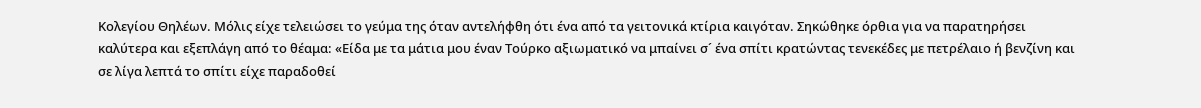Κολεγίου Θηλέων. Μόλις είχε τελειώσει το γεύμα της όταν αντελήφθη ότι ένα από τα γειτονικά κτίρια καιγόταν. Σηκώθηκε όρθια για να παρατηρήσει καλύτερα και εξεπλάγη από το θέαμα: «Είδα με τα μάτια μου έναν Τούρκο αξιωματικό να μπαίνει σ´ ένα σπίτι κρατώντας τενεκέδες με πετρέλαιο ή βενζίνη και σε λίγα λεπτά το σπίτι είχε παραδοθεί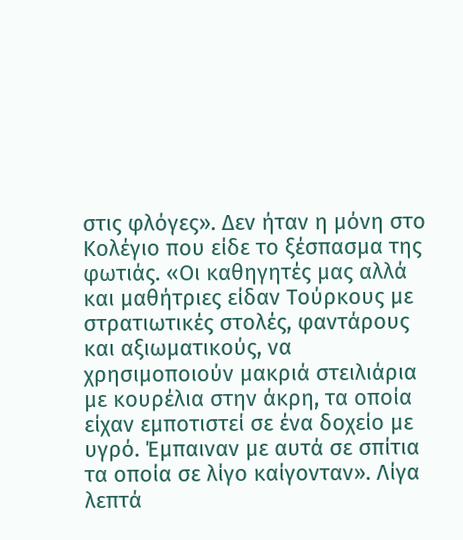στις φλόγες». Δεν ήταν η μόνη στο Κολέγιο που είδε το ξέσπασμα της φωτιάς. «Οι καθηγητές μας αλλά και μαθήτριες είδαν Τούρκους με στρατιωτικές στολές, φαντάρους και αξιωματικούς, να χρησιμοποιούν μακριά στειλιάρια με κουρέλια στην άκρη, τα οποία είχαν εμποτιστεί σε ένα δοχείο με υγρό. Έμπαιναν με αυτά σε σπίτια τα οποία σε λίγο καίγονταν». Λίγα λεπτά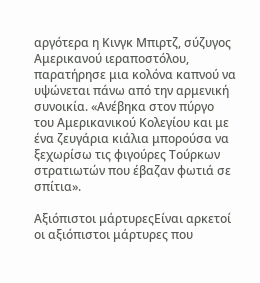αργότερα η Κινγκ Μπιρτζ, σύζυγος Αμερικανού ιεραποστόλου, παρατήρησε μια κολόνα καπνού να υψώνεται πάνω από την αρμενική συνοικία. «Ανέβηκα στον πύργο του Αμερικανικού Κολεγίου και με ένα ζευγάρια κιάλια μπορούσα να ξεχωρίσω τις φιγούρες Τούρκων στρατιωτών που έβαζαν φωτιά σε σπίτια».

Αξιόπιστοι μάρτυρεςΕίναι αρκετοί οι αξιόπιστοι μάρτυρες που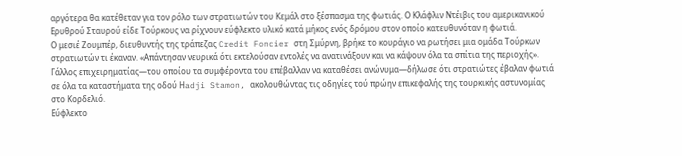αργότερα θα κατέθεταν για τον ρόλο των στρατιωτών του Κεμάλ στο ξέσπασμα της φωτιάς. Ο Κλάφλιν Ντέιβις του αμερικανικού Ερυθρού Σταυρού είδε Τούρκους να ρίχνουν εύφλεκτο υλικό κατά μήκος ενός δρόμου στον οποίο κατευθυνόταν η φωτιά.
Ο μεσιέ Ζουμπέρ, διευθυντής της τράπεζας Credit Foncier στη Σμύρνη, βρήκε το κουράγιο να ρωτήσει μια ομάδα Τούρκων στρατιωτών τι έκαναν. «Απάντησαν νευρικά ότι εκτελούσαν εντολές να ανατινάξουν και να κάψουν όλα τα σπίτια της περιοχής».
Γάλλος επιχειρηματίας―του οποίου τα συμφέροντα του επέβαλλαν να καταθέσει ανώνυμα―δήλωσε ότι στρατιώτες έβαλαν φωτιά σε όλα τα καταστήματα της οδού Ηadji Stamon, ακολουθώντας τις οδηγίες τού πρώην επικεφαλής της τουρκικής αστυνομίας στο Κορδελιό.
Εύφλεκτο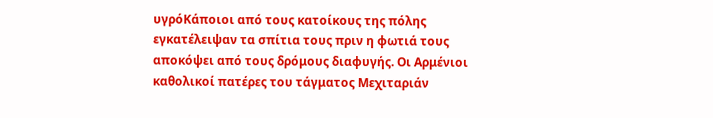υγρόΚάποιοι από τους κατοίκους της πόλης εγκατέλειψαν τα σπίτια τους πριν η φωτιά τους αποκόψει από τους δρόμους διαφυγής. Οι Αρμένιοι καθολικοί πατέρες του τάγματος Μεχιταριάν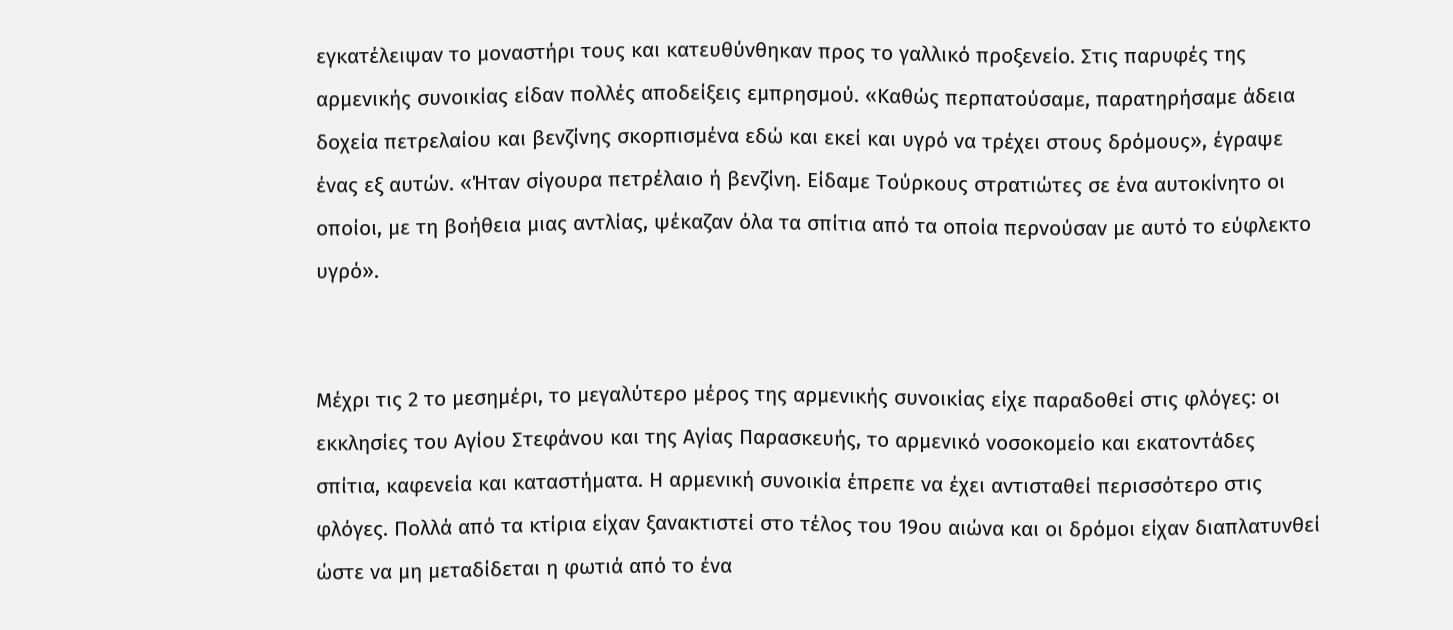εγκατέλειψαν το μοναστήρι τους και κατευθύνθηκαν προς το γαλλικό προξενείο. Στις παρυφές της αρμενικής συνοικίας είδαν πολλές αποδείξεις εμπρησμού. «Καθώς περπατούσαμε, παρατηρήσαμε άδεια δοχεία πετρελαίου και βενζίνης σκορπισμένα εδώ και εκεί και υγρό να τρέχει στους δρόμους», έγραψε ένας εξ αυτών. «Ήταν σίγουρα πετρέλαιο ή βενζίνη. Είδαμε Τούρκους στρατιώτες σε ένα αυτοκίνητο οι οποίοι, με τη βοήθεια μιας αντλίας, ψέκαζαν όλα τα σπίτια από τα οποία περνούσαν με αυτό το εύφλεκτο υγρό».


Μέχρι τις 2 το μεσημέρι, το μεγαλύτερο μέρος της αρμενικής συνοικίας είχε παραδοθεί στις φλόγες: οι εκκλησίες του Αγίου Στεφάνου και της Αγίας Παρασκευής, το αρμενικό νοσοκομείο και εκατοντάδες σπίτια, καφενεία και καταστήματα. Η αρμενική συνοικία έπρεπε να έχει αντισταθεί περισσότερο στις φλόγες. Πολλά από τα κτίρια είχαν ξανακτιστεί στο τέλος του 19ου αιώνα και οι δρόμοι είχαν διαπλατυνθεί ώστε να μη μεταδίδεται η φωτιά από το ένα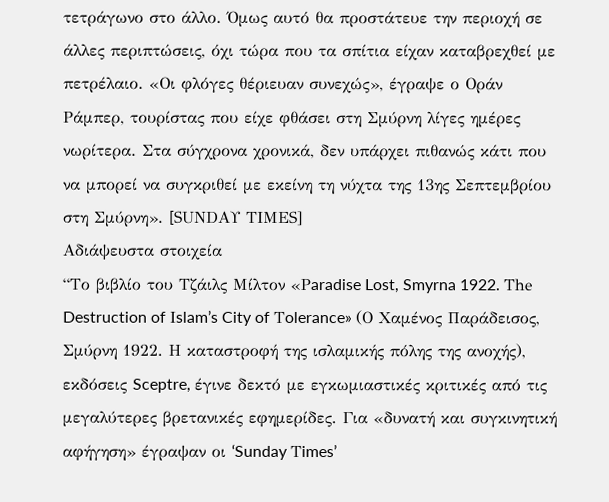τετράγωνο στο άλλο. Όμως αυτό θα προστάτευε την περιοχή σε άλλες περιπτώσεις, όχι τώρα που τα σπίτια είχαν καταβρεχθεί με πετρέλαιο. «Οι φλόγες θέριευαν συνεχώς», έγραψε ο Οράν Ράμπερ, τουρίστας που είχε φθάσει στη Σμύρνη λίγες ημέρες νωρίτερα. Στα σύγχρονα χρονικά, δεν υπάρχει πιθανώς κάτι που να μπορεί να συγκριθεί με εκείνη τη νύχτα της 13ης Σεπτεμβρίου στη Σμύρνη». [SUΝDΑΥ ΤΙΜΕS]
Αδιάψευστα στοιχεία
“Το βιβλίο του Τζάιλς Μίλτον «Ρaradise Lost, Smyrna 1922. Τhe Destruction of Ιslam’s City of Τolerance» (Ο Χαμένος Παράδεισος, Σμύρνη 1922. Η καταστροφή της ισλαμικής πόλης της ανοχής), εκδόσεις Sceptre, έγινε δεκτό με εγκωμιαστικές κριτικές από τις μεγαλύτερες βρετανικές εφημερίδες. Για «δυνατή και συγκινητική αφήγηση» έγραψαν οι ‘Sunday Τimes’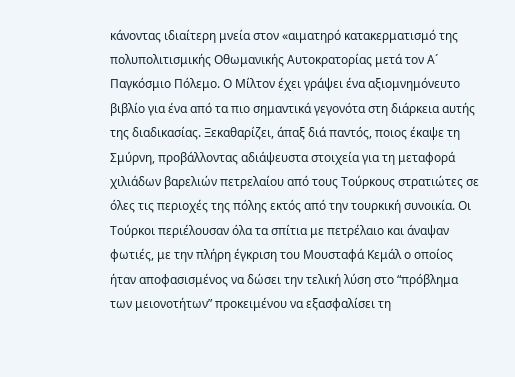κάνοντας ιδιαίτερη μνεία στον «αιματηρό κατακερματισμό της πολυπολιτισμικής Οθωμανικής Αυτοκρατορίας μετά τον Α´ Παγκόσμιο Πόλεμο. Ο Μίλτον έχει γράψει ένα αξιομνημόνευτο βιβλίο για ένα από τα πιο σημαντικά γεγονότα στη διάρκεια αυτής της διαδικασίας. Ξεκαθαρίζει, άπαξ διά παντός, ποιος έκαψε τη Σμύρνη, προβάλλοντας αδιάψευστα στοιχεία για τη μεταφορά χιλιάδων βαρελιών πετρελαίου από τους Τούρκους στρατιώτες σε όλες τις περιοχές της πόλης εκτός από την τουρκική συνοικία. Οι Τούρκοι περιέλουσαν όλα τα σπίτια με πετρέλαιο και άναψαν φωτιές, με την πλήρη έγκριση του Μουσταφά Κεμάλ ο οποίος ήταν αποφασισμένος να δώσει την τελική λύση στο “πρόβλημα των μειονοτήτων” προκειμένου να εξασφαλίσει τη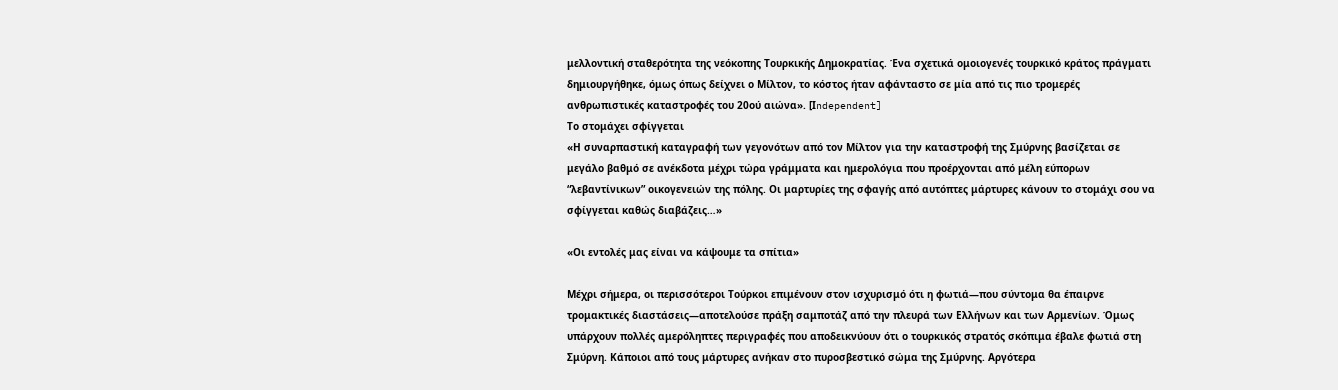μελλοντική σταθερότητα της νεόκοπης Τουρκικής Δημοκρατίας. Ένα σχετικά ομοιογενές τουρκικό κράτος πράγματι δημιουργήθηκε, όμως όπως δείχνει ο Μίλτον, το κόστος ήταν αφάνταστο σε μία από τις πιο τρομερές ανθρωπιστικές καταστροφές του 20ού αιώνα». [Ιndependent]
Το στομάχει σφίγγεται
«Η συναρπαστική καταγραφή των γεγονότων από τον Μίλτον για την καταστροφή της Σμύρνης βασίζεται σε μεγάλο βαθμό σε ανέκδοτα μέχρι τώρα γράμματα και ημερολόγια που προέρχονται από μέλη εύπορων “λεβαντίνικων” οικογενειών της πόλης. Οι μαρτυρίες της σφαγής από αυτόπτες μάρτυρες κάνουν το στομάχι σου να σφίγγεται καθώς διαβάζεις…»

«Οι εντολές μας είναι να κάψουμε τα σπίτια»

Μέχρι σήμερα, οι περισσότεροι Τούρκοι επιμένουν στον ισχυρισμό ότι η φωτιά―που σύντομα θα έπαιρνε τρομακτικές διαστάσεις―αποτελούσε πράξη σαμποτάζ από την πλευρά των Ελλήνων και των Αρμενίων. Όμως υπάρχουν πολλές αμερόληπτες περιγραφές που αποδεικνύουν ότι ο τουρκικός στρατός σκόπιμα έβαλε φωτιά στη Σμύρνη. Κάποιοι από τους μάρτυρες ανήκαν στο πυροσβεστικό σώμα της Σμύρνης. Αργότερα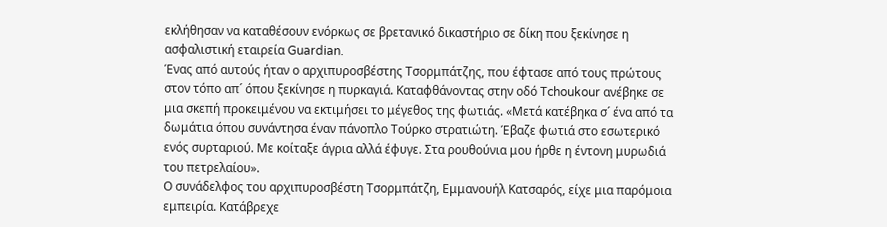εκλήθησαν να καταθέσουν ενόρκως σε βρετανικό δικαστήριο σε δίκη που ξεκίνησε η ασφαλιστική εταιρεία Guardian.
Ένας από αυτούς ήταν ο αρχιπυροσβέστης Τσορμπάτζης, που έφτασε από τους πρώτους στον τόπο απ´ όπου ξεκίνησε η πυρκαγιά. Καταφθάνοντας στην οδό Τchoukour ανέβηκε σε μια σκεπή προκειμένου να εκτιμήσει το μέγεθος της φωτιάς. «Μετά κατέβηκα σ´ ένα από τα δωμάτια όπου συνάντησα έναν πάνοπλο Τούρκο στρατιώτη. Έβαζε φωτιά στο εσωτερικό ενός συρταριού. Με κοίταξε άγρια αλλά έφυγε. Στα ρουθούνια μου ήρθε η έντονη μυρωδιά του πετρελαίου».
Ο συνάδελφος του αρχιπυροσβέστη Τσορμπάτζη, Εμμανουήλ Κατσαρός, είχε μια παρόμοια εμπειρία. Κατάβρεχε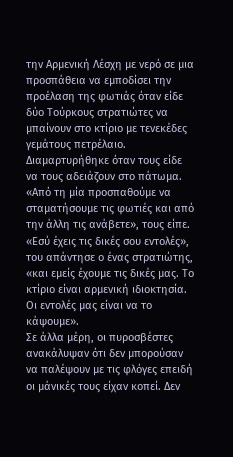την Αρμενική Λέσχη με νερό σε μια προσπάθεια να εμποδίσει την προέλαση της φωτιάς όταν είδε δύο Τούρκους στρατιώτες να μπαίνουν στο κτίριο με τενεκέδες γεμάτους πετρέλαιο.
Διαμαρτυρήθηκε όταν τους είδε να τους αδειάζουν στο πάτωμα. «Από τη μία προσπαθούμε να σταματήσουμε τις φωτιές και από την άλλη τις ανάβετε», τους είπε. «Εσύ έχεις τις δικές σου εντολές», του απάντησε ο ένας στρατιώτης, «και εμείς έχουμε τις δικές μας. Το κτίριο είναι αρμενική ιδιοκτησία. Οι εντολές μας είναι να το κάψουμε».
Σε άλλα μέρη, οι πυροσβέστες ανακάλυψαν ότι δεν μπορούσαν να παλέψουν με τις φλόγες επειδή οι μάνικές τους είχαν κοπεί. Δεν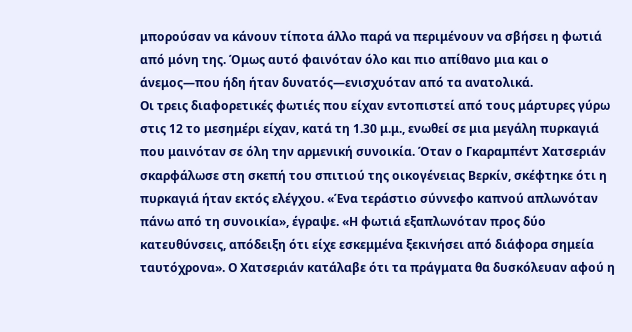μπορούσαν να κάνουν τίποτα άλλο παρά να περιμένουν να σβήσει η φωτιά από μόνη της. Όμως αυτό φαινόταν όλο και πιο απίθανο μια και ο άνεμος―που ήδη ήταν δυνατός―ενισχυόταν από τα ανατολικά.
Οι τρεις διαφορετικές φωτιές που είχαν εντοπιστεί από τους μάρτυρες γύρω στις 12 το μεσημέρι είχαν, κατά τη 1.30 μ.μ., ενωθεί σε μια μεγάλη πυρκαγιά που μαινόταν σε όλη την αρμενική συνοικία. Όταν ο Γκαραμπέντ Χατσεριάν σκαρφάλωσε στη σκεπή του σπιτιού της οικογένειας Βερκίν, σκέφτηκε ότι η πυρκαγιά ήταν εκτός ελέγχου. «Ένα τεράστιο σύννεφο καπνού απλωνόταν πάνω από τη συνοικία», έγραψε. «Η φωτιά εξαπλωνόταν προς δύο κατευθύνσεις, απόδειξη ότι είχε εσκεμμένα ξεκινήσει από διάφορα σημεία ταυτόχρονα». Ο Χατσεριάν κατάλαβε ότι τα πράγματα θα δυσκόλευαν αφού η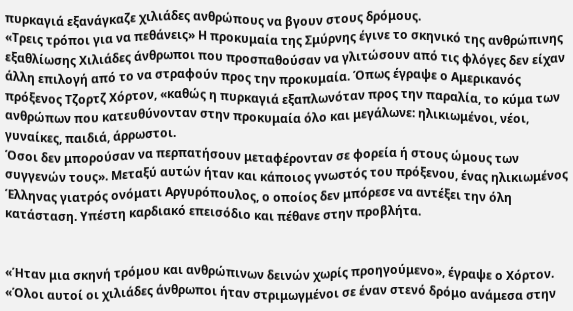πυρκαγιά εξανάγκαζε χιλιάδες ανθρώπους να βγουν στους δρόμους.
«Τρεις τρόποι για να πεθάνεις» Η προκυμαία της Σμύρνης έγινε το σκηνικό της ανθρώπινης εξαθλίωσης Χιλιάδες άνθρωποι που προσπαθούσαν να γλιτώσουν από τις φλόγες δεν είχαν άλλη επιλογή από το να στραφούν προς την προκυμαία. Όπως έγραψε ο Αμερικανός πρόξενος Τζορτζ Χόρτον, «καθώς η πυρκαγιά εξαπλωνόταν προς την παραλία, το κύμα των ανθρώπων που κατευθύνονταν στην προκυμαία όλο και μεγάλωνε: ηλικιωμένοι, νέοι, γυναίκες, παιδιά, άρρωστοι.
Όσοι δεν μπορούσαν να περπατήσουν μεταφέρονταν σε φορεία ή στους ώμους των συγγενών τους». Μεταξύ αυτών ήταν και κάποιος γνωστός του πρόξενου, ένας ηλικιωμένος Έλληνας γιατρός ονόματι Αργυρόπουλος, ο οποίος δεν μπόρεσε να αντέξει την όλη κατάσταση. Υπέστη καρδιακό επεισόδιο και πέθανε στην προβλήτα.


«Ήταν μια σκηνή τρόμου και ανθρώπινων δεινών χωρίς προηγούμενο», έγραψε ο Χόρτον. «Όλοι αυτοί οι χιλιάδες άνθρωποι ήταν στριμωγμένοι σε έναν στενό δρόμο ανάμεσα στην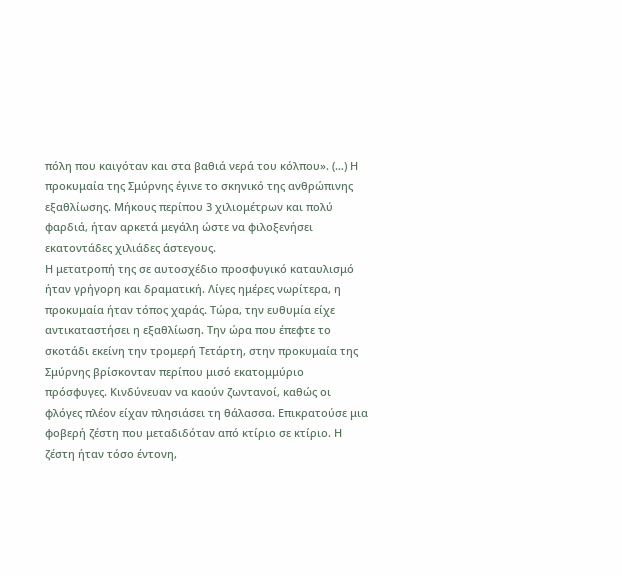πόλη που καιγόταν και στα βαθιά νερά του κόλπου». (…) Η προκυμαία της Σμύρνης έγινε το σκηνικό της ανθρώπινης εξαθλίωσης. Μήκους περίπου 3 χιλιομέτρων και πολύ φαρδιά, ήταν αρκετά μεγάλη ώστε να φιλοξενήσει εκατοντάδες χιλιάδες άστεγους.
Η μετατροπή της σε αυτοσχέδιο προσφυγικό καταυλισμό ήταν γρήγορη και δραματική. Λίγες ημέρες νωρίτερα, η προκυμαία ήταν τόπος χαράς. Τώρα, την ευθυμία είχε αντικαταστήσει η εξαθλίωση. Την ώρα που έπεφτε το σκοτάδι εκείνη την τρομερή Τετάρτη, στην προκυμαία της Σμύρνης βρίσκονταν περίπου μισό εκατομμύριο πρόσφυγες. Κινδύνευαν να καούν ζωντανοί, καθώς οι φλόγες πλέον είχαν πλησιάσει τη θάλασσα. Επικρατούσε μια φοβερή ζέστη που μεταδιδόταν από κτίριο σε κτίριο. Η ζέστη ήταν τόσο έντονη,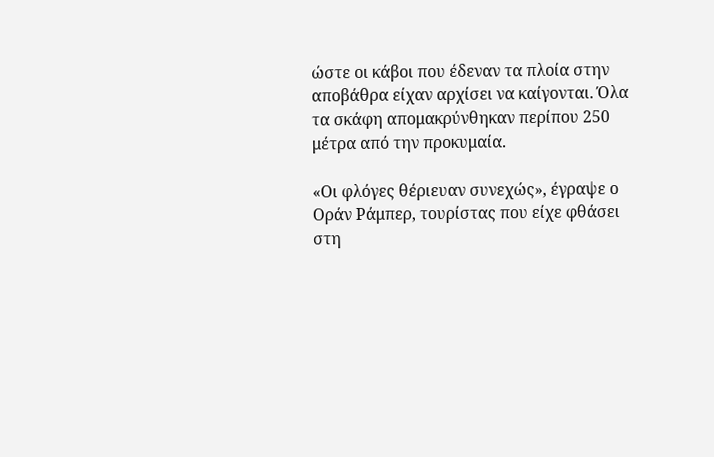ώστε οι κάβοι που έδεναν τα πλοία στην αποβάθρα είχαν αρχίσει να καίγονται. Όλα τα σκάφη απομακρύνθηκαν περίπου 250 μέτρα από την προκυμαία.

«Οι φλόγες θέριευαν συνεχώς», έγραψε ο Οράν Ράμπερ, τουρίστας που είχε φθάσει στη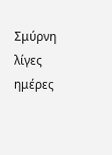Σμύρνη λίγες ημέρες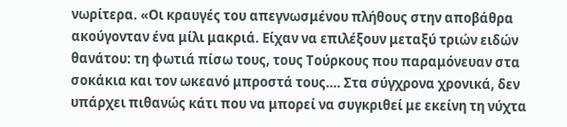νωρίτερα. «Οι κραυγές του απεγνωσμένου πλήθους στην αποβάθρα ακούγονταν ένα μίλι μακριά. Είχαν να επιλέξουν μεταξύ τριών ειδών θανάτου: τη φωτιά πίσω τους, τους Τούρκους που παραμόνευαν στα σοκάκια και τον ωκεανό μπροστά τους…. Στα σύγχρονα χρονικά, δεν υπάρχει πιθανώς κάτι που να μπορεί να συγκριθεί με εκείνη τη νύχτα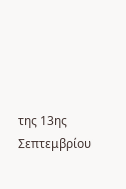της 13ης Σεπτεμβρίου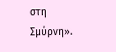στη Σμύρνη».